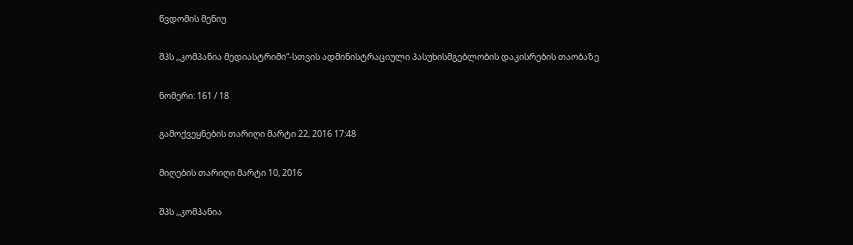წვდომის მენიუ

შპს ,,კომპანია მედიასტრიმი“-სთვის ადმინისტრაციული პასუხისმგებლობის დაკისრების თაობაზე

ნომერი: 161 / 18

გამოქვეყნების თარიღი მარტი 22, 2016 17:48

მიღების თარიღი მარტი 10, 2016

შპს ,,კომპანია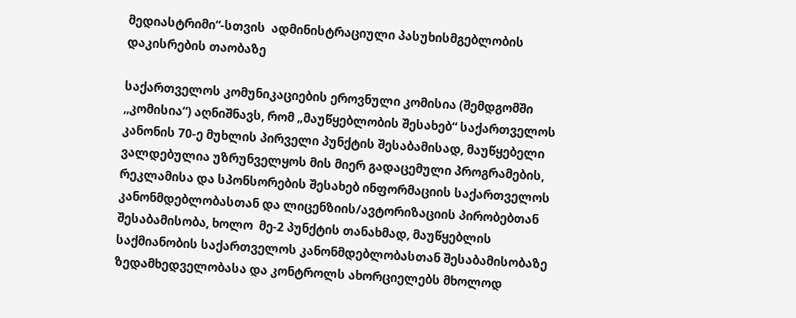მედიასტრიმი“-სთვის  ადმინისტრაციული პასუხისმგებლობის დაკისრების თაობაზე

საქართველოს კომუნიკაციების ეროვნული კომისია (შემდგომში ,,კომისია“) აღნიშნავს, რომ „მაუწყებლობის შესახებ“ საქართველოს კანონის 70-ე მუხლის პირველი პუნქტის შესაბამისად, მაუწყებელი ვალდებულია უზრუნველყოს მის მიერ გადაცემული პროგრამების, რეკლამისა და სპონსორების შესახებ ინფორმაციის საქართველოს კანონმდებლობასთან და ლიცენზიის/ავტორიზაციის პირობებთან შესაბამისობა, ხოლო  მე-2 პუნქტის თანახმად, მაუწყებლის საქმიანობის საქართველოს კანონმდებლობასთან შესაბამისობაზე ზედამხედველობასა და კონტროლს ახორციელებს მხოლოდ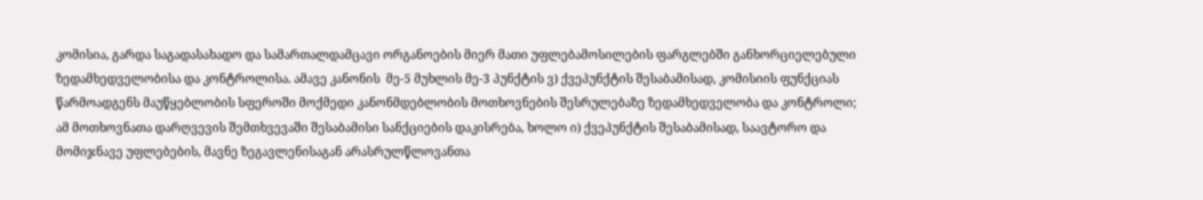კომისია, გარდა საგადასახადო და სამართალდამცავი ორგანოების მიერ მათი უფლებამოსილების ფარგლებში განხორციელებული ზედამხედველობისა და კონტროლისა. ამავე კანონის  მე-5 მუხლის მე-3 პუნქტის ვ) ქვეპუნქტის შესაბამისად, კომისიის ფუნქციას წარმოადგენს მაუწყებლობის სფეროში მოქმედი კანონმდებლობის მოთხოვნების შესრულებაზე ზედამხედველობა და კონტროლი; ამ მოთხოვნათა დარღვევის შემთხვევაში შესაბამისი სანქციების დაკისრება, ხოლო ი) ქვეპუნქტის შესაბამისად, საავტორო და მომიჯნავე უფლებების, მავნე ზეგავლენისაგან არასრულწლოვანთა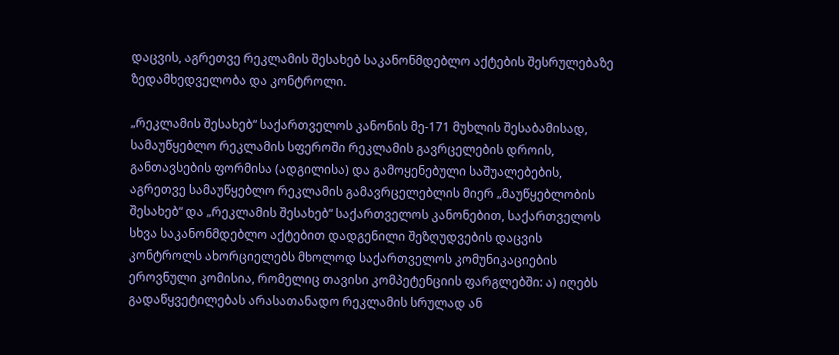დაცვის, აგრეთვე რეკლამის შესახებ საკანონმდებლო აქტების შესრულებაზე ზედამხედველობა და კონტროლი.

„რეკლამის შესახებ“ საქართველოს კანონის მე-171 მუხლის შესაბამისად, სამაუწყებლო რეკლამის სფეროში რეკლამის გავრცელების დროის, განთავსების ფორმისა (ადგილისა) და გამოყენებული საშუალებების, აგრეთვე სამაუწყებლო რეკლამის გამავრცელებლის მიერ „მაუწყებლობის შესახებ“ და „რეკლამის შესახებ“ საქართველოს კანონებით, საქართველოს სხვა საკანონმდებლო აქტებით დადგენილი შეზღუდვების დაცვის კონტროლს ახორციელებს მხოლოდ საქართველოს კომუნიკაციების ეროვნული კომისია, რომელიც თავისი კომპეტენციის ფარგლებში: ა) იღებს გადაწყვეტილებას არასათანადო რეკლამის სრულად ან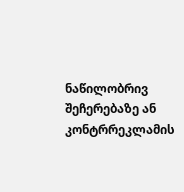ნაწილობრივ შეჩერებაზე ან კონტრრეკლამის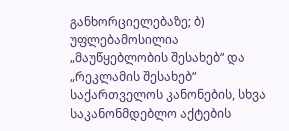განხორციელებაზე; ბ) უფლებამოსილია „მაუწყებლობის შესახებ“ და „რეკლამის შესახებ“ საქართველოს კანონების, სხვა საკანონმდებლო აქტების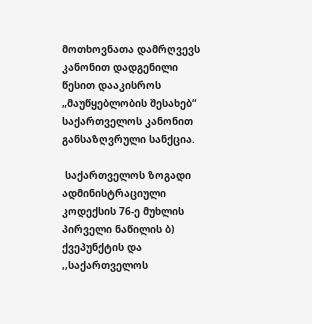მოთხოვნათა დამრღვევს კანონით დადგენილი წესით დააკისროს „მაუწყებლობის შესახებ“ საქართველოს კანონით განსაზღვრული სანქცია.

 საქართველოს ზოგადი ადმინისტრაციული კოდექსის 76-ე მუხლის პირველი ნაწილის ბ) ქვეპუნქტის და ,,საქართველოს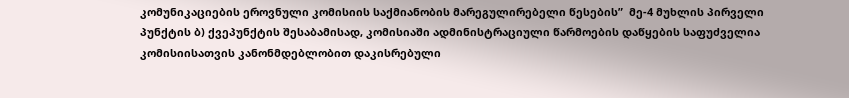კომუნიკაციების ეროვნული კომისიის საქმიანობის მარეგულირებელი წესების”  მე-4 მუხლის პირველი პუნქტის ბ) ქვეპუნქტის შესაბამისად, კომისიაში ადმინისტრაციული წარმოების დაწყების საფუძველია კომისიისათვის კანონმდებლობით დაკისრებული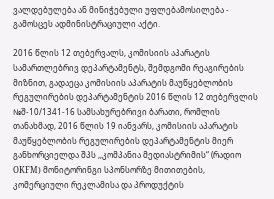ვალდებულება ან მინიჭებული უფლებამოსილება - გამოსცეს ადმინისტრაციული აქტი.

2016 წლის 12 თებერვალს, კომისიის აპარატის სამართლებრივ დეპარტამენტს, შემდგომი რეაგირების მიზნით, გადაეცა კომისიის აპარატის მაუწყებლობის რეგულირების დეპარტამენტის 2016 წლის 12 თებერვლის  №შ-10/1341-16 სამსახურებრივი ბარათი, რომლის თანახმად, 2016 წლის 19 იანვარს, კომისიის აპარატის მაუწყებლობის რეგულირების დეპარტამენტის მიერ განხორციელდა შპს ,,კომპანია მედიასტრიმის“ (რადიო OKFM) მონიტორინგი სპონსორზე მითითების, კომერციული რეკლამისა და პროდუქტის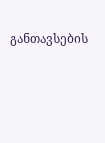განთავსების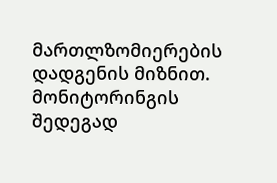მართლზომიერების დადგენის მიზნით. მონიტორინგის შედეგად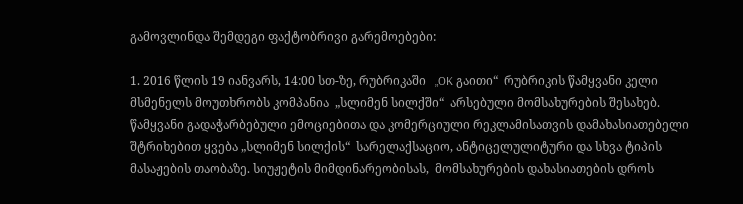გამოვლინდა შემდეგი ფაქტობრივი გარემოებები:

1. 2016 წლის 19 იანვარს, 14:00 სთ-ზე, რუბრიკაში   „OK გაითი“  რუბრიკის წამყვანი კელი მსმენელს მოუთხრობს კომპანია  „სლიმენ სილქში“  არსებული მომსახურების შესახებ.  წამყვანი გადაჭარბებული ემოციებითა და კომერციული რეკლამისათვის დამახასიათებელი შტრიხებით ყვება „სლიმენ სილქის“  სარელაქსაციო, ანტიცელულიტური და სხვა ტიპის მასაჟების თაობაზე. სიუჟეტის მიმდინარეობისას,  მომსახურების დახასიათების დროს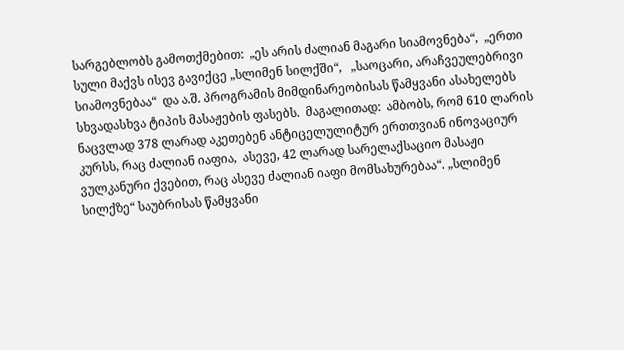სარგებლობს გამოთქმებით:  „ეს არის ძალიან მაგარი სიამოვნება“,  „ერთი სული მაქვს ისევ გავიქცე „სლიმენ სილქში“,   „საოცარი, არაჩვეულებრივი სიამოვნებაა“  და ა.შ. პროგრამის მიმდინარეობისას წამყვანი ასახელებს სხვადასხვა ტიპის მასაჟების ფასებს.  მაგალითად:  ამბობს, რომ 610 ლარის ნაცვლად 378 ლარად აკეთებენ ანტიცელულიტურ ერთთვიან ინოვაციურ კურსს, რაც ძალიან იაფია,  ასევე, 42 ლარად სარელაქსაციო მასაჟი ვულკანური ქვებით, რაც ასევე ძალიან იაფი მომსახურებაა“. „სლიმენ სილქზე“ საუბრისას წამყვანი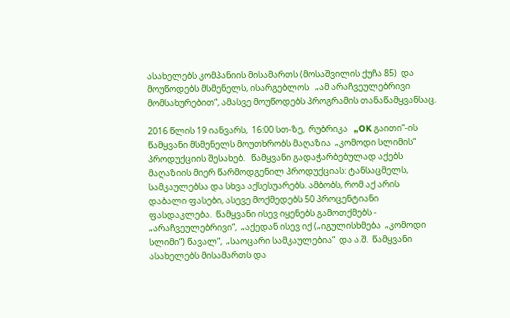ასახელებს კომპანიის მისამართს (მოსაშვილის ქუჩა 85)  და მოუწოდებს მსმენელს, ისარგებლოს   „ამ არაჩვეულებრივი მომსახურებით“, ამასვე მოუწოდებს პროგრამის თანაწამყვანსაც.

2016 წლის 19 იანვარს,  16:00 სთ-ზე,  რუბრიკა   „OK გაითი“-ის წამყვანი მსმენელს მოუთხრობს მაღაზია  „კომოდი სლიმის“  პროდუქციის შესახებ.   წამყვანი გადაჭარბებულად აქებს მაღაზიის მიერ წარმოდგენილ პროდუქციას: ტანსაცმელს, სამკაულებსა და სხვა აქსესუარებს. ამბობს, რომ აქ არის დაბალი ფასები, ასევე მოქმედებს 50 პროცენტიანი ფასდაკლება.  წამყვანი ისევ იყენებს გამოთქმებს - „არაჩვეულებრივი“,  „აქედან ისევ იქ („იგულისხმება  „კომოდი სლიმი“) წავალ“,  „საოცარი სამკაულებია“  და ა.შ.  წამყვანი ასახელებს მისამართს და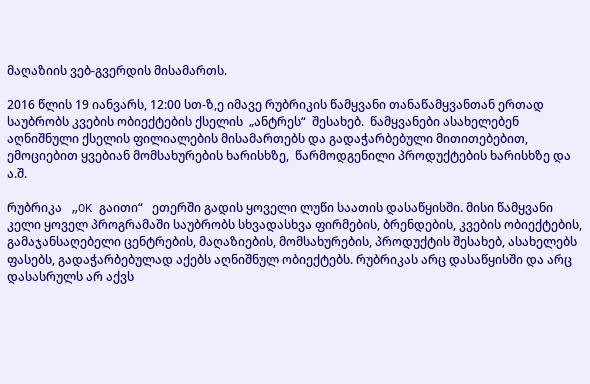მაღაზიის ვებ-გვერდის მისამართს.

2016 წლის 19 იანვარს, 12:00 სთ-ზ,ე იმავე რუბრიკის წამყვანი თანაწამყვანთან ერთად საუბრობს კვების ობიექტების ქსელის  „ანტრეს“  შესახებ.  წამყვანები ასახელებენ  აღნიშნული ქსელის ფილიალების მისამართებს და გადაჭარბებული მითითებებით, ემოციებით ყვებიან მომსახურების ხარისხზე,  წარმოდგენილი პროდუქტების ხარისხზე და ა.შ.

რუბრიკა   „OK გაითი“   ეთერში გადის ყოველი ლუწი საათის დასაწყისში. მისი წამყვანი კელი ყოველ პროგრამაში საუბრობს სხვადასხვა ფირმების, ბრენდების, კვების ობიექტების, გამაჯანსაღებელი ცენტრების, მაღაზიების, მომსახურების, პროდუქტის შესახებ, ასახელებს ფასებს, გადაჭარბებულად აქებს აღნიშნულ ობიექტებს. რუბრიკას არც დასაწყისში და არც დასასრულს არ აქვს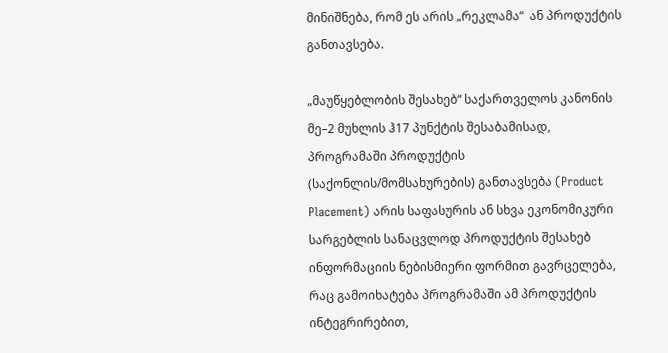მინიშნება, რომ ეს არის „რეკლამა“  ან პროდუქტის განთავსება.

„მაუწყებლობის შესახებ“ საქართველოს კანონის მე–2 მუხლის ჰ17 პუნქტის შესაბამისად, პროგრამაში პროდუქტის (საქონლის/მომსახურების) განთავსება (Product Placement) არის საფასურის ან სხვა ეკონომიკური სარგებლის სანაცვლოდ პროდუქტის შესახებ ინფორმაციის ნებისმიერი ფორმით გავრცელება, რაც გამოიხატება პროგრამაში ამ პროდუქტის ინტეგრირებით,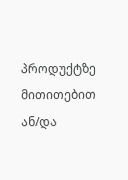პროდუქტზე მითითებით ან/და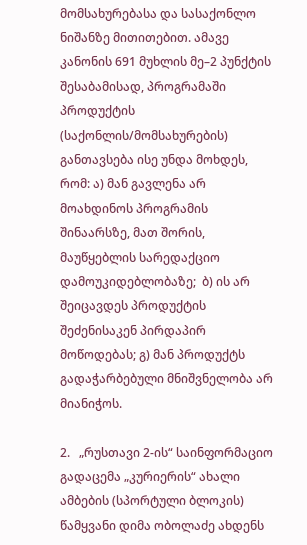მომსახურებასა და სასაქონლო ნიშანზე მითითებით. ამავე კანონის 691 მუხლის მე–2 პუნქტის შესაბამისად, პროგრამაში პროდუქტის (საქონლის/მომსახურების) განთავსება ისე უნდა მოხდეს, რომ: ა) მან გავლენა არ მოახდინოს პროგრამის შინაარსზე, მათ შორის, მაუწყებლის სარედაქციო დამოუკიდებლობაზე;  ბ) ის არ შეიცავდეს პროდუქტის შეძენისაკენ პირდაპირ მოწოდებას; გ) მან პროდუქტს გადაჭარბებული მნიშვნელობა არ მიანიჭოს.

2.   „რუსთავი 2-ის“ საინფორმაციო გადაცემა „კურიერის“ ახალი ამბების (სპორტული ბლოკის) წამყვანი დიმა ობოლაძე ახდენს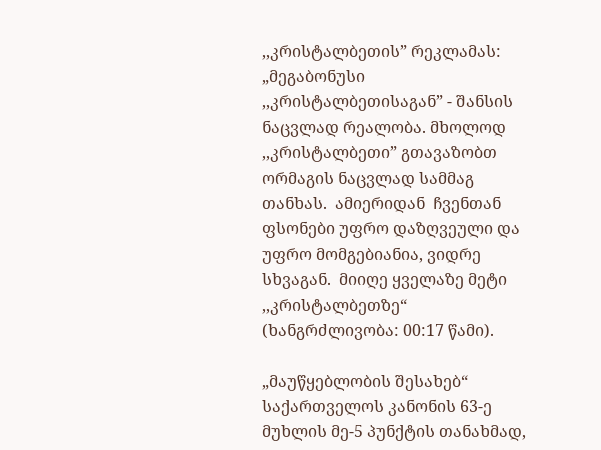,,კრისტალბეთის” რეკლამას: „მეგაბონუსი ,,კრისტალბეთისაგან” - შანსის ნაცვლად რეალობა. მხოლოდ ,,კრისტალბეთი” გთავაზობთ ორმაგის ნაცვლად სამმაგ თანხას.  ამიერიდან  ჩვენთან ფსონები უფრო დაზღვეული და უფრო მომგებიანია, ვიდრე სხვაგან.  მიიღე ყველაზე მეტი ,,კრისტალბეთზე“ (ხანგრძლივობა: 00:17 წამი).

„მაუწყებლობის შესახებ“ საქართველოს კანონის 63-ე მუხლის მე-5 პუნქტის თანახმად,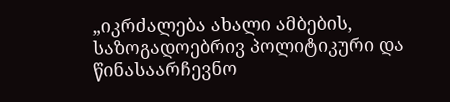„იკრძალება ახალი ამბების, საზოგადოებრივ პოლიტიკური და წინასაარჩევნო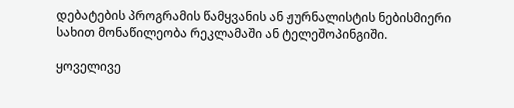დებატების პროგრამის წამყვანის ან ჟურნალისტის ნებისმიერი სახით მონაწილეობა რეკლამაში ან ტელეშოპინგიში.

ყოველივე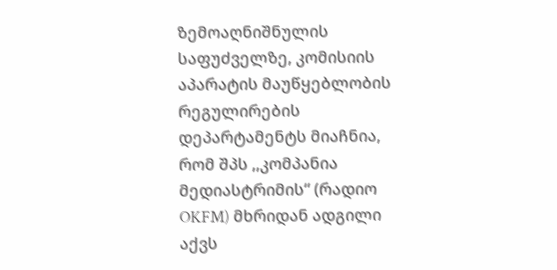ზემოაღნიშნულის  საფუძველზე, კომისიის აპარატის მაუწყებლობის რეგულირების დეპარტამენტს მიაჩნია, რომ შპს ,,კომპანია მედიასტრიმის“ (რადიო OKFM) მხრიდან ადგილი აქვს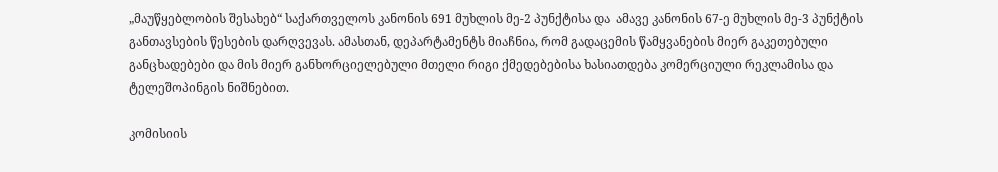„მაუწყებლობის შესახებ“ საქართველოს კანონის 691 მუხლის მე-2 პუნქტისა და  ამავე კანონის 67-ე მუხლის მე-3 პუნქტის განთავსების წესების დარღვევას. ამასთან, დეპარტამენტს მიაჩნია, რომ გადაცემის წამყვანების მიერ გაკეთებული განცხადებები და მის მიერ განხორციელებული მთელი რიგი ქმედებებისა ხასიათდება კომერციული რეკლამისა და ტელეშოპინგის ნიშნებით.

კომისიის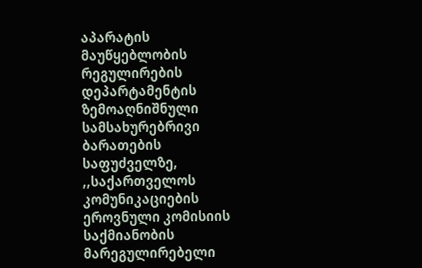აპარატის მაუწყებლობის რეგულირების დეპარტამენტის ზემოაღნიშნული სამსახურებრივი ბარათების საფუძველზე, ,,საქართველოს კომუნიკაციების ეროვნული კომისიის საქმიანობის მარეგულირებელი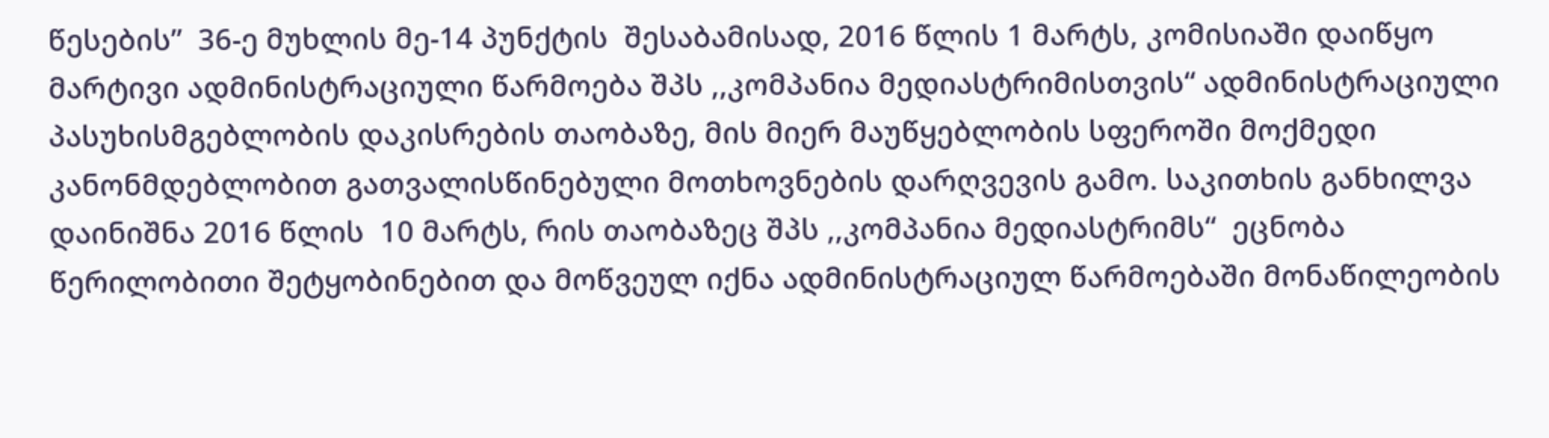წესების”  36-ე მუხლის მე-14 პუნქტის  შესაბამისად, 2016 წლის 1 მარტს, კომისიაში დაიწყო მარტივი ადმინისტრაციული წარმოება შპს ,,კომპანია მედიასტრიმისთვის“ ადმინისტრაციული პასუხისმგებლობის დაკისრების თაობაზე, მის მიერ მაუწყებლობის სფეროში მოქმედი კანონმდებლობით გათვალისწინებული მოთხოვნების დარღვევის გამო. საკითხის განხილვა დაინიშნა 2016 წლის  10 მარტს, რის თაობაზეც შპს ,,კომპანია მედიასტრიმს“  ეცნობა წერილობითი შეტყობინებით და მოწვეულ იქნა ადმინისტრაციულ წარმოებაში მონაწილეობის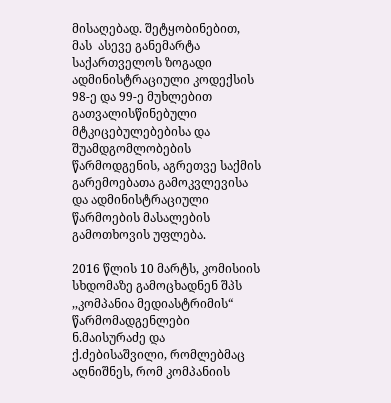მისაღებად. შეტყობინებით,  მას  ასევე განემარტა საქართველოს ზოგადი ადმინისტრაციული კოდექსის 98-ე და 99-ე მუხლებით გათვალისწინებული მტკიცებულებებისა და შუამდგომლობების წარმოდგენის, აგრეთვე საქმის გარემოებათა გამოკვლევისა და ადმინისტრაციული წარმოების მასალების  გამოთხოვის უფლება.

2016 წლის 10 მარტს, კომისიის სხდომაზე გამოცხადნენ შპს ,,კომპანია მედიასტრიმის“ წარმომადგენლები ნ.მაისურაძე და ქ.ძებისაშვილი, რომლებმაც აღნიშნეს, რომ კომპანიის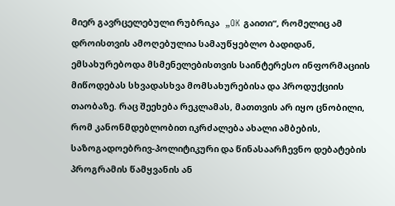მიერ გავრცელებული რუბრიკა   „OK გაითი“, რომელიც ამ დროისთვის ამოღებულია სამაუწყებლო ბადიდან, ემსახურებოდა მსმენელებისთვის საინტერესო ინფორმაციის მიწოდებას სხვადასხვა მომსახურებისა და პროდუქციის თაობაზე. რაც შეეხება რეკლამას, მათთვის არ იყო ცნობილი, რომ კანონმდებლობით იკრძალება ახალი ამბების, საზოგადოებრივ-პოლიტიკური და წინასაარჩევნო დებატების პროგრამის წამყვანის ან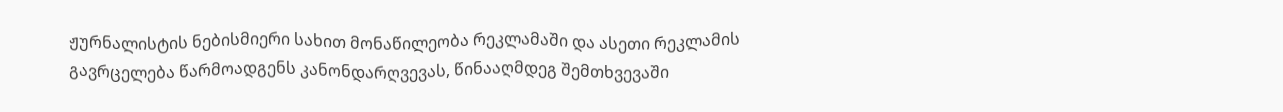ჟურნალისტის ნებისმიერი სახით მონაწილეობა რეკლამაში და ასეთი რეკლამის გავრცელება წარმოადგენს კანონდარღვევას, წინააღმდეგ შემთხვევაში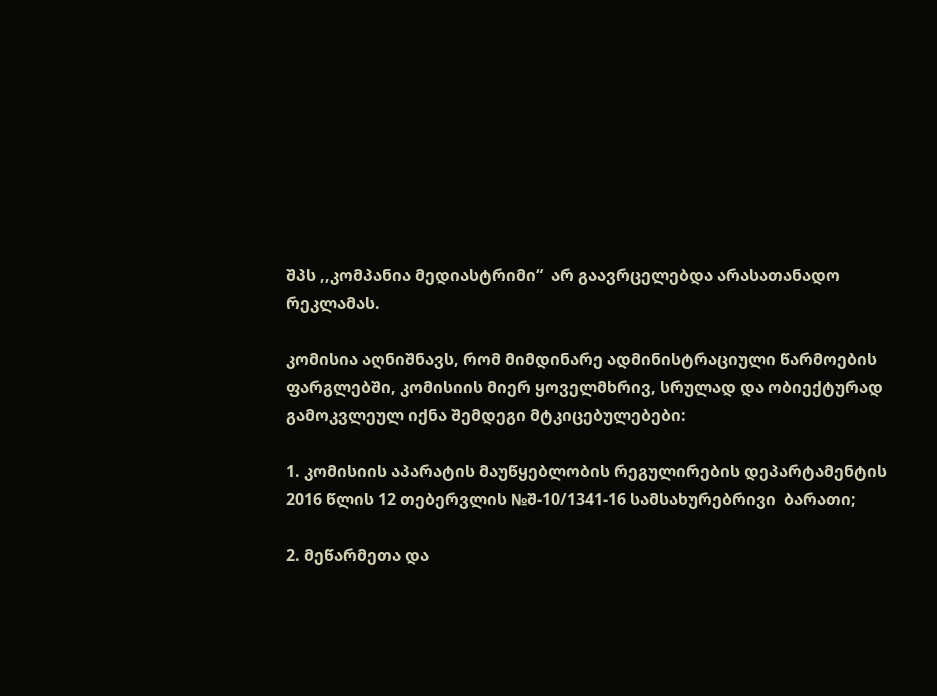შპს ,,კომპანია მედიასტრიმი“  არ გაავრცელებდა არასათანადო რეკლამას.

კომისია აღნიშნავს, რომ მიმდინარე ადმინისტრაციული წარმოების ფარგლებში, კომისიის მიერ ყოველმხრივ, სრულად და ობიექტურად გამოკვლეულ იქნა შემდეგი მტკიცებულებები:

1. კომისიის აპარატის მაუწყებლობის რეგულირების დეპარტამენტის 2016 წლის 12 თებერვლის №შ-10/1341-16 სამსახურებრივი  ბარათი;

2. მეწარმეთა და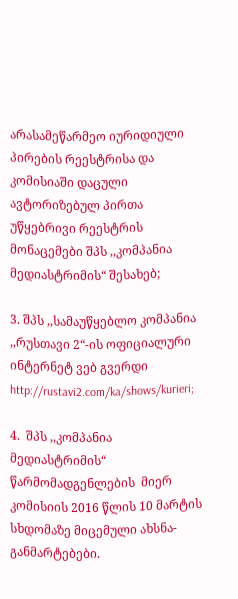არასამეწარმეო იურიდიული პირების რეესტრისა და კომისიაში დაცული ავტორიზებულ პირთა უწყებრივი რეესტრის მონაცემები შპს ,,კომპანია მედიასტრიმის“ შესახებ;

3. შპს ,,სამაუწყებლო კომპანია ,,რუსთავი 2“-ის ოფიციალური ინტერნეტ ვებ გვერდი http://rustavi2.com/ka/shows/kurieri;

4.  შპს ,,კომპანია მედიასტრიმის“  წარმომადგენლების  მიერ  კომისიის 2016 წლის 10 მარტის სხდომაზე მიცემული ახსნა-განმარტებები.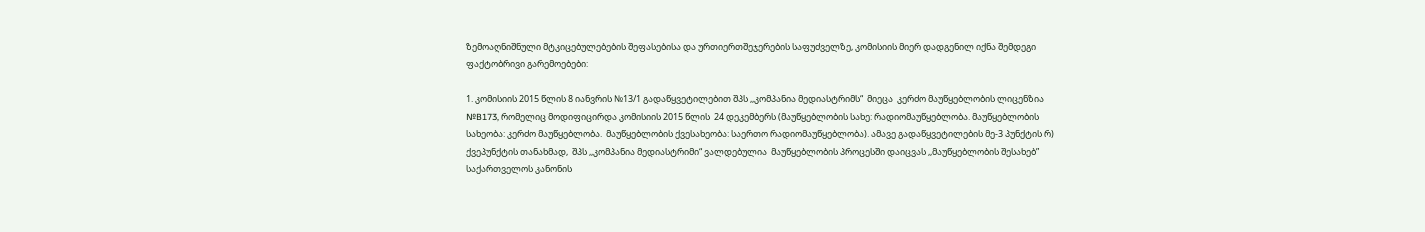ზემოაღნიშნული მტკიცებულებების შეფასებისა და ურთიერთშეჯერების საფუძველზე, კომისიის მიერ დადგენილ იქნა შემდეგი ფაქტობრივი გარემოებები:

1. კომისიის 2015 წლის 8 იანვრის №13/1 გადაწყვეტილებით შპს ,,კომპანია მედიასტრიმს“  მიეცა  კერძო მაუწყებლობის ლიცენზია №B173, რომელიც მოდიფიცირდა კომისიის 2015 წლის  24 დეკემბერს (მაუწყებლობის სახე: რადიომაუწყებლობა. მაუწყებლობის სახეობა: კერძო მაუწყებლობა.  მაუწყებლობის ქვესახეობა: საერთო რადიომაუწყებლობა). ამავე გადაწყვეტილების მე-3 პუნქტის რ) ქვეპუნქტის თანახმად,  შპს ,,კომპანია მედიასტრიმი“ ვალდებულია  მაუწყებლობის პროცესში დაიცვას ,,მაუწყებლობის შესახებ” საქართველოს კანონის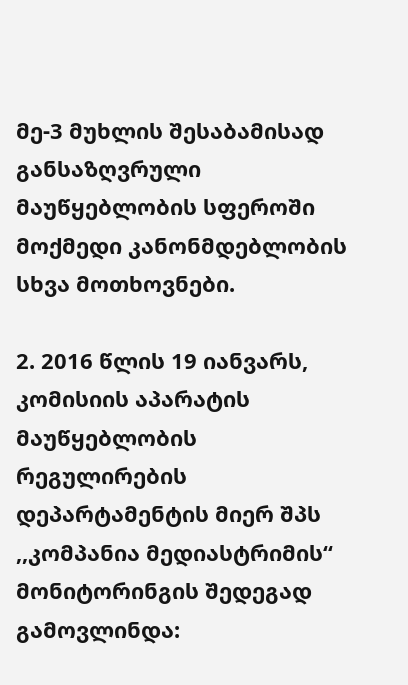მე-3 მუხლის შესაბამისად განსაზღვრული მაუწყებლობის სფეროში მოქმედი კანონმდებლობის სხვა მოთხოვნები.

2. 2016 წლის 19 იანვარს, კომისიის აპარატის მაუწყებლობის რეგულირების დეპარტამენტის მიერ შპს ,,კომპანია მედიასტრიმის“  მონიტორინგის შედეგად გამოვლინდა: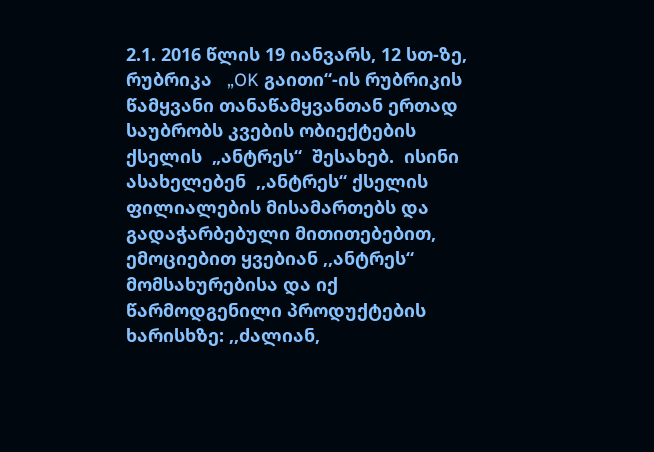2.1. 2016 წლის 19 იანვარს, 12 სთ-ზე, რუბრიკა   „OK გაითი“-ის რუბრიკის წამყვანი თანაწამყვანთან ერთად საუბრობს კვების ობიექტების ქსელის  „ანტრეს“  შესახებ.  ისინი ასახელებენ  ,,ანტრეს“ ქსელის ფილიალების მისამართებს და გადაჭარბებული მითითებებით, ემოციებით ყვებიან ,,ანტრეს“ მომსახურებისა და იქ წარმოდგენილი პროდუქტების ხარისხზე: ,,ძალიან,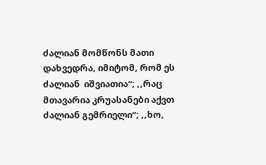ძალიან მომწონს მათი დახვედრა, იმიტომ, რომ ეს ძალიან  იშვიათია“; ,,რაც მთავარია კრუასანები აქვთ ძალიან გემრიელი“; ,,ხო,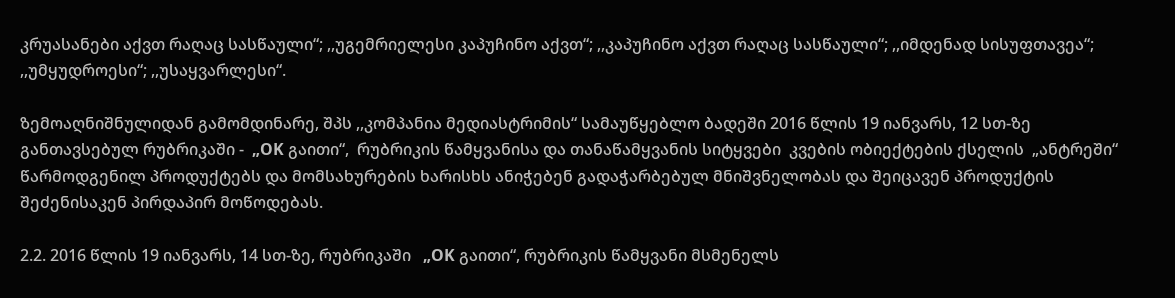კრუასანები აქვთ რაღაც სასწაული“; ,,უგემრიელესი კაპუჩინო აქვთ“; ,,კაპუჩინო აქვთ რაღაც სასწაული“; ,,იმდენად სისუფთავეა“; ,,უმყუდროესი“; ,,უსაყვარლესი“.

ზემოაღნიშნულიდან გამომდინარე, შპს ,,კომპანია მედიასტრიმის“ სამაუწყებლო ბადეში 2016 წლის 19 იანვარს, 12 სთ-ზე განთავსებულ რუბრიკაში -  „OK გაითი“,  რუბრიკის წამყვანისა და თანაწამყვანის სიტყვები  კვების ობიექტების ქსელის  „ანტრეში“ წარმოდგენილ პროდუქტებს და მომსახურების ხარისხს ანიჭებენ გადაჭარბებულ მნიშვნელობას და შეიცავენ პროდუქტის შეძენისაკენ პირდაპირ მოწოდებას.

2.2. 2016 წლის 19 იანვარს, 14 სთ-ზე, რუბრიკაში   „OK გაითი“, რუბრიკის წამყვანი მსმენელს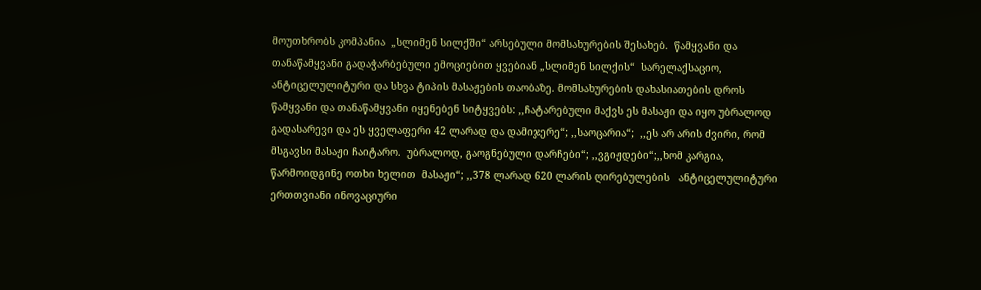მოუთხრობს კომპანია  „სლიმენ სილქში“ არსებული მომსახურების შესახებ.  წამყვანი და თანაწამყვანი გადაჭარბებული ემოციებით ყვებიან „სლიმენ სილქის“  სარელაქსაციო, ანტიცელულიტური და სხვა ტიპის მასაჟების თაობაზე. მომსახურების დახასიათების დროს წამყვანი და თანაწამყვანი იყენებენ სიტყვებს: ,,ჩატარებული მაქვს ეს მასაჟი და იყო უბრალოდ გადასარევი და ეს ყველაფერი 42 ლარად და დამიჯერე“; ,,საოცარია“;  ,,ეს არ არის ძვირი, რომ მსგავსი მასაჟი ჩაიტარო.  უბრალოდ, გაოგნებული დარჩები“; ,,ვგიჟდები“;,,ხომ კარგია, წარმოიდგინე ოთხი ხელით  მასაჟი“; ,,378 ლარად 620 ლარის ღირებულების   ანტიცელულიტური ერთთვიანი ინოვაციური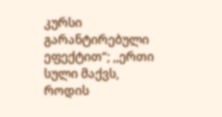კურსი გარანტირებული ეფექტით“; ,,ერთი სული მაქვს, როდის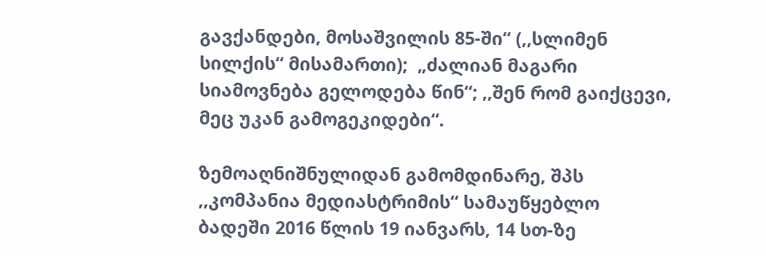გავქანდები, მოსაშვილის 85-ში“ (,,სლიმენ სილქის“ მისამართი);  „ძალიან მაგარი სიამოვნება გელოდება წინ“; ,,შენ რომ გაიქცევი, მეც უკან გამოგეკიდები“.

ზემოაღნიშნულიდან გამომდინარე, შპს ,,კომპანია მედიასტრიმის“ სამაუწყებლო ბადეში 2016 წლის 19 იანვარს, 14 სთ-ზე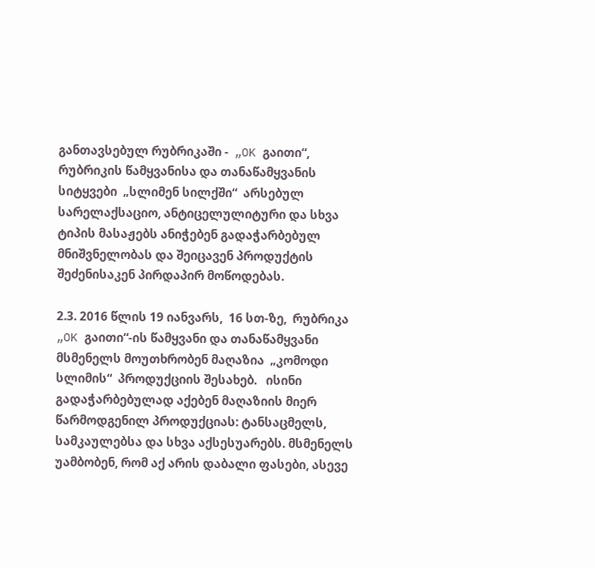განთავსებულ რუბრიკაში -  „OK გაითი“,  რუბრიკის წამყვანისა და თანაწამყვანის სიტყვები  „სლიმენ სილქში“  არსებულ სარელაქსაციო, ანტიცელულიტური და სხვა ტიპის მასაჟებს ანიჭებენ გადაჭარბებულ მნიშვნელობას და შეიცავენ პროდუქტის შეძენისაკენ პირდაპირ მოწოდებას.

2.3. 2016 წლის 19 იანვარს,  16 სთ-ზე,  რუბრიკა   „OK გაითი“-ის წამყვანი და თანაწამყვანი მსმენელს მოუთხრობენ მაღაზია  „კომოდი სლიმის“  პროდუქციის შესახებ.   ისინი გადაჭარბებულად აქებენ მაღაზიის მიერ წარმოდგენილ პროდუქციას: ტანსაცმელს, სამკაულებსა და სხვა აქსესუარებს. მსმენელს უამბობენ, რომ აქ არის დაბალი ფასები, ასევე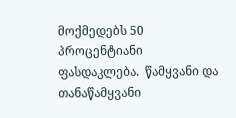მოქმედებს 50 პროცენტიანი ფასდაკლება.  წამყვანი და თანაწამყვანი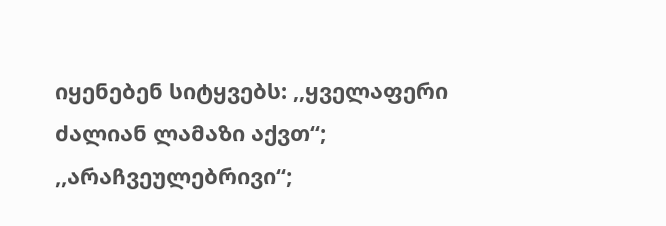იყენებენ სიტყვებს: ,,ყველაფერი ძალიან ლამაზი აქვთ“; ,,არაჩვეულებრივი“;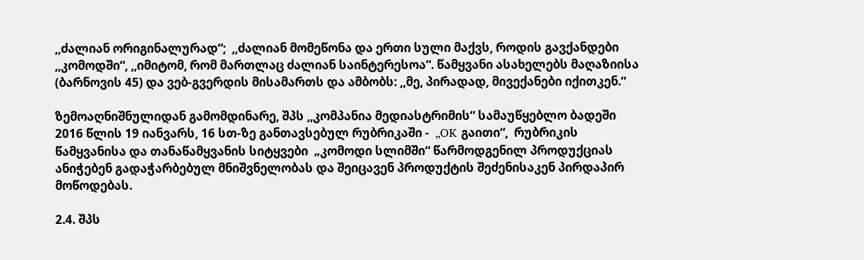,,ძალიან ორიგინალურად“;  ,,ძალიან მომეწონა და ერთი სული მაქვს, როდის გავქანდები ,,კომოდში“, ,,იმიტომ, რომ მართლაც ძალიან საინტერესოა“. წამყვანი ასახელებს მაღაზიისა (ბარნოვის 45) და ვებ-გვერდის მისამართს და ამბობს: ,,მე, პირადად, მივექანები იქითკენ.“

ზემოაღნიშნულიდან გამომდინარე, შპს ,,კომპანია მედიასტრიმის“ სამაუწყებლო ბადეში 2016 წლის 19 იანვარს, 16 სთ-ზე განთავსებულ რუბრიკაში -  „OK გაითი“,  რუბრიკის წამყვანისა და თანაწამყვანის სიტყვები  „კომოდი სლიმში“ წარმოდგენილ პროდუქციას ანიჭებენ გადაჭარბებულ მნიშვნელობას და შეიცავენ პროდუქტის შეძენისაკენ პირდაპირ მოწოდებას.

2.4. შპს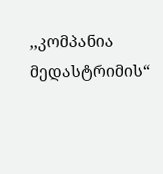,,კომპანია მედასტრიმის“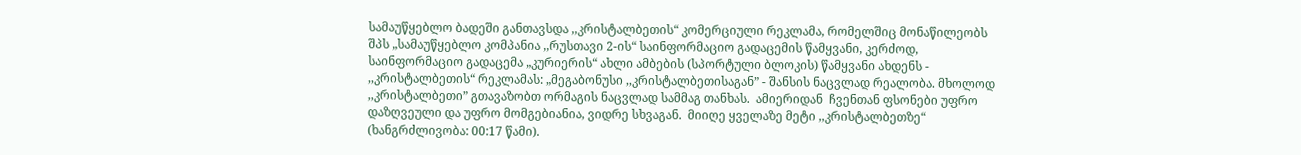სამაუწყებლო ბადეში განთავსდა ,,კრისტალბეთის“ კომერციული რეკლამა, რომელშიც მონაწილეობს შპს „სამაუწყებლო კომპანია ,,რუსთავი 2-ის“ საინფორმაციო გადაცემის წამყვანი, კერძოდ, საინფორმაციო გადაცემა „კურიერის“ ახლი ამბების (სპორტული ბლოკის) წამყვანი ახდენს - ,,კრისტალბეთის“ რეკლამას: „მეგაბონუსი ,,კრისტალბეთისაგან” - შანსის ნაცვლად რეალობა. მხოლოდ ,,კრისტალბეთი” გთავაზობთ ორმაგის ნაცვლად სამმაგ თანხას.  ამიერიდან  ჩვენთან ფსონები უფრო დაზღვეული და უფრო მომგებიანია, ვიდრე სხვაგან.  მიიღე ყველაზე მეტი ,,კრისტალბეთზე“ (ხანგრძლივობა: 00:17 წამი).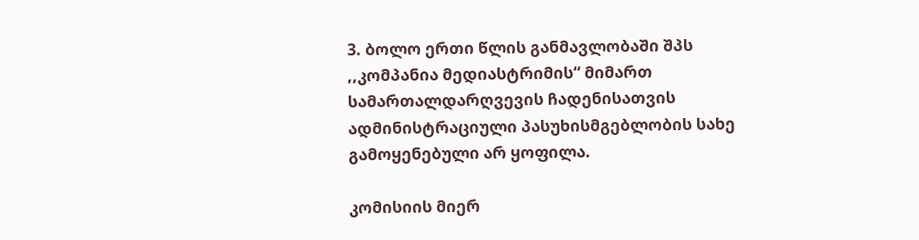3. ბოლო ერთი წლის განმავლობაში შპს ,,კომპანია მედიასტრიმის“ მიმართ სამართალდარღვევის ჩადენისათვის ადმინისტრაციული პასუხისმგებლობის სახე გამოყენებული არ ყოფილა.

კომისიის მიერ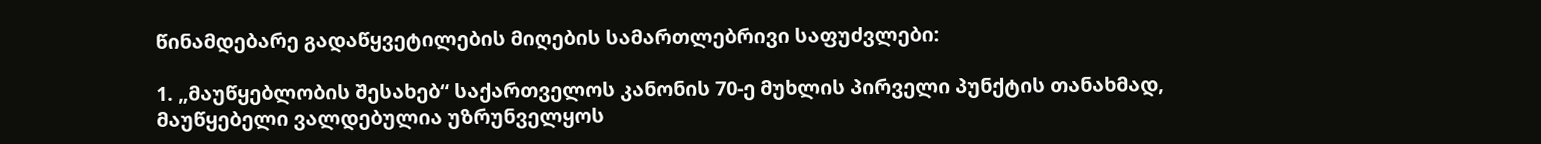წინამდებარე გადაწყვეტილების მიღების სამართლებრივი საფუძვლები:

1. „მაუწყებლობის შესახებ“ საქართველოს კანონის 70-ე მუხლის პირველი პუნქტის თანახმად, მაუწყებელი ვალდებულია უზრუნველყოს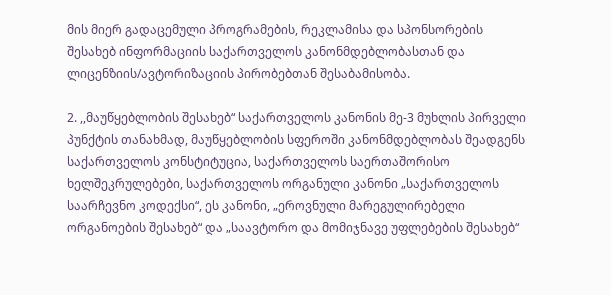მის მიერ გადაცემული პროგრამების, რეკლამისა და სპონსორების შესახებ ინფორმაციის საქართველოს კანონმდებლობასთან და ლიცენზიის/ავტორიზაციის პირობებთან შესაბამისობა.

2. ,,მაუწყებლობის შესახებ“ საქართველოს კანონის მე-3 მუხლის პირველი პუნქტის თანახმად, მაუწყებლობის სფეროში კანონმდებლობას შეადგენს საქართველოს კონსტიტუცია, საქართველოს საერთაშორისო ხელშეკრულებები, საქართველოს ორგანული კანონი „საქართველოს საარჩევნო კოდექსი“, ეს კანონი, „ეროვნული მარეგულირებელი ორგანოების შესახებ“ და „საავტორო და მომიჯნავე უფლებების შესახებ“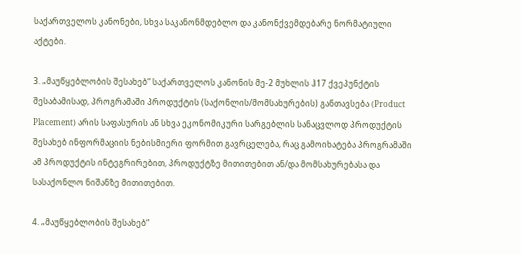საქართველოს კანონები, სხვა საკანონმდებლო და კანონქვემდებარე ნორმატიული აქტები.

3. „მაუწყებლობის შესახებ“ საქართველოს კანონის მე-2 მუხლის ჰ17 ქვეპუნქტის შესაბამისად, პროგრამაში პროდუქტის (საქონლის/მომსახურების) განთავსება (Product Placement) არის საფასურის ან სხვა ეკონომიკური სარგებლის სანაცვლოდ პროდუქტის შესახებ ინფორმაციის ნებისმიერი ფორმით გავრცელება, რაც გამოიხატება პროგრამაში ამ პროდუქტის ინტეგრირებით, პროდუქტზე მითითებით ან/და მომსახურებასა და სასაქონლო ნიშანზე მითითებით.

4. „მაუწყებლობის შესახებ“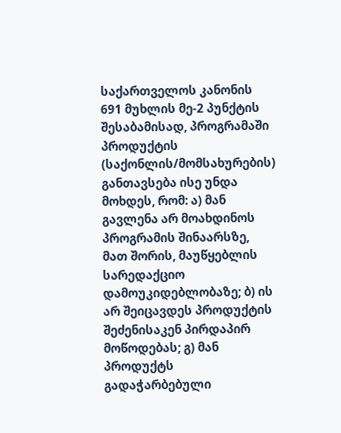საქართველოს კანონის 691 მუხლის მე-2 პუნქტის შესაბამისად, პროგრამაში პროდუქტის (საქონლის/მომსახურების) განთავსება ისე უნდა მოხდეს, რომ: ა) მან გავლენა არ მოახდინოს პროგრამის შინაარსზე, მათ შორის, მაუწყებლის სარედაქციო დამოუკიდებლობაზე; ბ) ის არ შეიცავდეს პროდუქტის შეძენისაკენ პირდაპირ მოწოდებას; გ) მან პროდუქტს გადაჭარბებული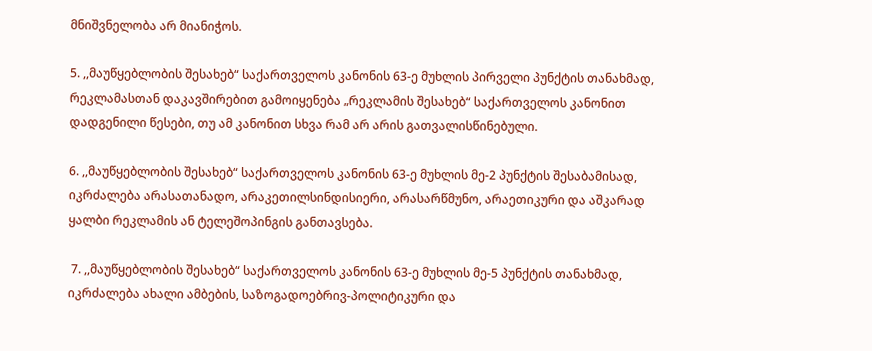მნიშვნელობა არ მიანიჭოს.

5. ,,მაუწყებლობის შესახებ“ საქართველოს კანონის 63-ე მუხლის პირველი პუნქტის თანახმად, რეკლამასთან დაკავშირებით გამოიყენება „რეკლამის შესახებ“ საქართველოს კანონით დადგენილი წესები, თუ ამ კანონით სხვა რამ არ არის გათვალისწინებული.

6. ,,მაუწყებლობის შესახებ“ საქართველოს კანონის 63-ე მუხლის მე-2 პუნქტის შესაბამისად, იკრძალება არასათანადო, არაკეთილსინდისიერი, არასარწმუნო, არაეთიკური და აშკარად ყალბი რეკლამის ან ტელეშოპინგის განთავსება.

 7. ,,მაუწყებლობის შესახებ“ საქართველოს კანონის 63-ე მუხლის მე-5 პუნქტის თანახმად, იკრძალება ახალი ამბების, საზოგადოებრივ-პოლიტიკური და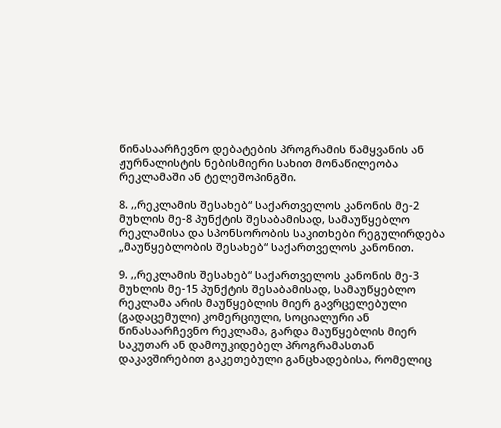წინასაარჩევნო დებატების პროგრამის წამყვანის ან ჟურნალისტის ნებისმიერი სახით მონაწილეობა რეკლამაში ან ტელეშოპინგში.

8. ,,რეკლამის შესახებ“ საქართველოს კანონის მე-2 მუხლის მე-8 პუნქტის შესაბამისად, სამაუწყებლო რეკლამისა და სპონსორობის საკითხები რეგულირდება „მაუწყებლობის შესახებ“ საქართველოს კანონით.

9. ,,რეკლამის შესახებ“ საქართველოს კანონის მე-3 მუხლის მე-15 პუნქტის შესაბამისად, სამაუწყებლო რეკლამა არის მაუწყებლის მიერ გავრცელებული (გადაცემული) კომერციული, სოციალური ან წინასაარჩევნო რეკლამა, გარდა მაუწყებლის მიერ საკუთარ ან დამოუკიდებელ პროგრამასთან დაკავშირებით გაკეთებული განცხადებისა, რომელიც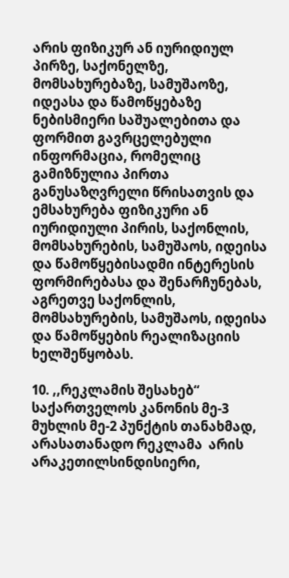არის ფიზიკურ ან იურიდიულ პირზე, საქონელზე, მომსახურებაზე, სამუშაოზე, იდეასა და წამოწყებაზე ნებისმიერი საშუალებითა და ფორმით გავრცელებული ინფორმაცია, რომელიც გამიზნულია პირთა განუსაზღვრელი წრისათვის და ემსახურება ფიზიკური ან იურიდიული პირის, საქონლის, მომსახურების, სამუშაოს, იდეისა და წამოწყებისადმი ინტერესის ფორმირებასა და შენარჩუნებას, აგრეთვე საქონლის, მომსახურების, სამუშაოს, იდეისა და წამოწყების რეალიზაციის ხელშეწყობას.

10. ,,რეკლამის შესახებ“ საქართველოს კანონის მე-3 მუხლის მე-2 პუნქტის თანახმად, არასათანადო რეკლამა  არის არაკეთილსინდისიერი,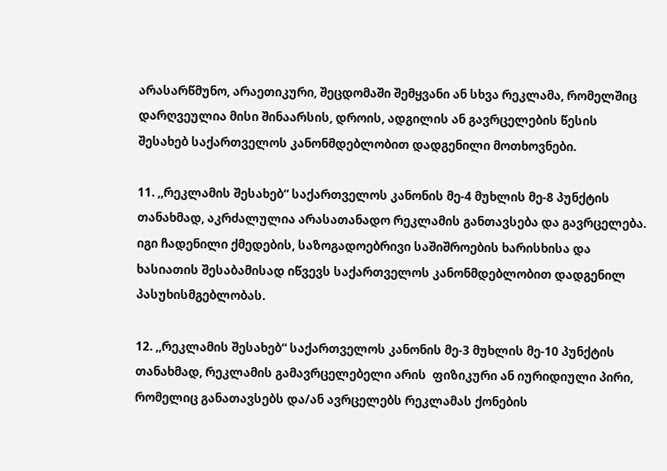არასარწმუნო, არაეთიკური, შეცდომაში შემყვანი ან სხვა რეკლამა, რომელშიც დარღვეულია მისი შინაარსის, დროის, ადგილის ან გავრცელების წესის შესახებ საქართველოს კანონმდებლობით დადგენილი მოთხოვნები.

11. ,,რეკლამის შესახებ“ საქართველოს კანონის მე-4 მუხლის მე-8 პუნქტის თანახმად, აკრძალულია არასათანადო რეკლამის განთავსება და გავრცელება. იგი ჩადენილი ქმედების, საზოგადოებრივი საშიშროების ხარისხისა და ხასიათის შესაბამისად იწვევს საქართველოს კანონმდებლობით დადგენილ პასუხისმგებლობას.

12. ,,რეკლამის შესახებ“ საქართველოს კანონის მე-3 მუხლის მე-10 პუნქტის თანახმად, რეკლამის გამავრცელებელი არის  ფიზიკური ან იურიდიული პირი, რომელიც განათავსებს და/ან ავრცელებს რეკლამას ქონების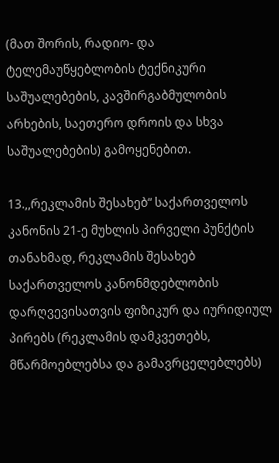(მათ შორის, რადიო- და ტელემაუწყებლობის ტექნიკური საშუალებების, კავშირგაბმულობის არხების, საეთერო დროის და სხვა საშუალებების) გამოყენებით.

13.,,რეკლამის შესახებ“ საქართველოს კანონის 21-ე მუხლის პირველი პუნქტის თანახმად, რეკლამის შესახებ საქართველოს კანონმდებლობის დარღვევისათვის ფიზიკურ და იურიდიულ პირებს (რეკლამის დამკვეთებს, მწარმოებლებსა და გამავრცელებლებს)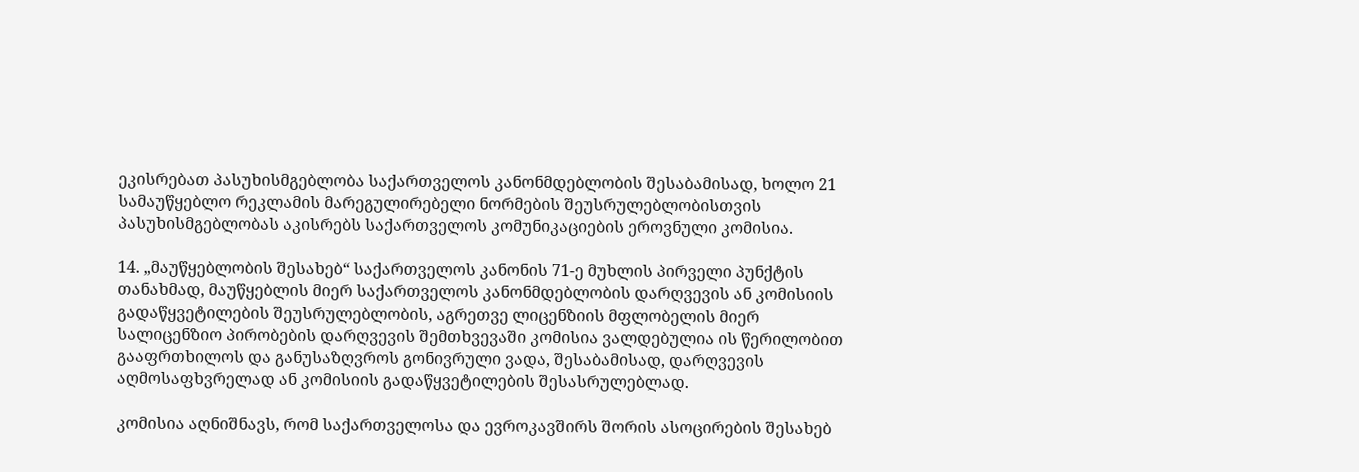ეკისრებათ პასუხისმგებლობა საქართველოს კანონმდებლობის შესაბამისად, ხოლო 21 სამაუწყებლო რეკლამის მარეგულირებელი ნორმების შეუსრულებლობისთვის პასუხისმგებლობას აკისრებს საქართველოს კომუნიკაციების ეროვნული კომისია.

14. „მაუწყებლობის შესახებ“ საქართველოს კანონის 71-ე მუხლის პირველი პუნქტის თანახმად, მაუწყებლის მიერ საქართველოს კანონმდებლობის დარღვევის ან კომისიის გადაწყვეტილების შეუსრულებლობის, აგრეთვე ლიცენზიის მფლობელის მიერ სალიცენზიო პირობების დარღვევის შემთხვევაში კომისია ვალდებულია ის წერილობით გააფრთხილოს და განუსაზღვროს გონივრული ვადა, შესაბამისად, დარღვევის აღმოსაფხვრელად ან კომისიის გადაწყვეტილების შესასრულებლად.

კომისია აღნიშნავს, რომ საქართველოსა და ევროკავშირს შორის ასოცირების შესახებ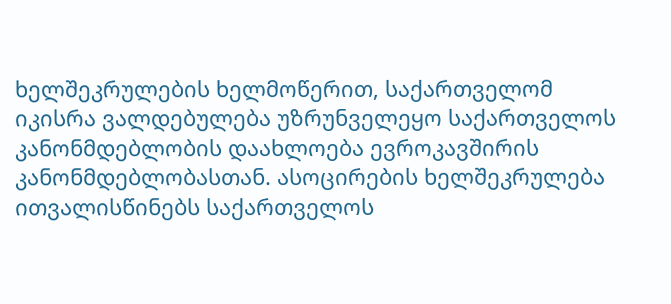ხელშეკრულების ხელმოწერით, საქართველომ იკისრა ვალდებულება უზრუნველეყო საქართველოს კანონმდებლობის დაახლოება ევროკავშირის კანონმდებლობასთან. ასოცირების ხელშეკრულება ითვალისწინებს საქართველოს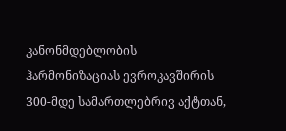კანონმდებლობის ჰარმონიზაციას ევროკავშირის 300-მდე სამართლებრივ აქტთან,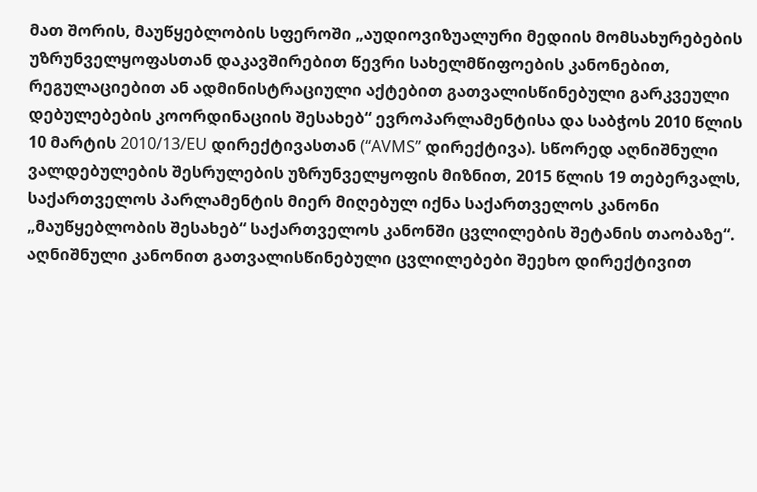მათ შორის, მაუწყებლობის სფეროში „აუდიოვიზუალური მედიის მომსახურებების უზრუნველყოფასთან დაკავშირებით წევრი სახელმწიფოების კანონებით, რეგულაციებით ან ადმინისტრაციული აქტებით გათვალისწინებული გარკვეული დებულებების კოორდინაციის შესახებ“ ევროპარლამენტისა და საბჭოს 2010 წლის 10 მარტის 2010/13/EU დირექტივასთან (“AVMS” დირექტივა). სწორედ აღნიშნული ვალდებულების შესრულების უზრუნველყოფის მიზნით, 2015 წლის 19 თებერვალს, საქართველოს პარლამენტის მიერ მიღებულ იქნა საქართველოს კანონი „მაუწყებლობის შესახებ“ საქართველოს კანონში ცვლილების შეტანის თაობაზე“. აღნიშნული კანონით გათვალისწინებული ცვლილებები შეეხო დირექტივით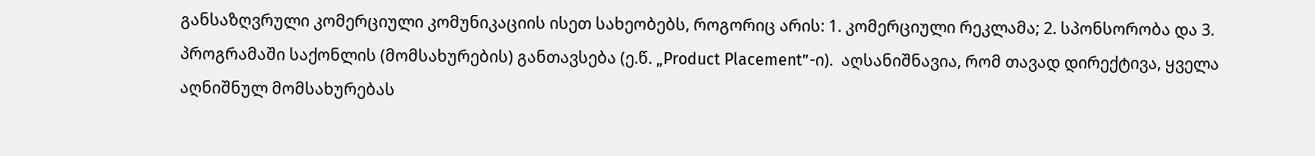განსაზღვრული კომერციული კომუნიკაციის ისეთ სახეობებს, როგორიც არის: 1. კომერციული რეკლამა; 2. სპონსორობა და 3. პროგრამაში საქონლის (მომსახურების) განთავსება (ე.წ. „Product Placement”-ი).  აღსანიშნავია, რომ თავად დირექტივა, ყველა აღნიშნულ მომსახურებას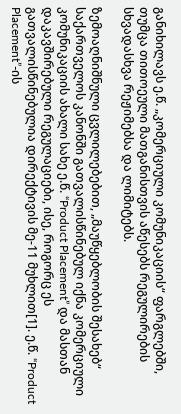განიხილავს ე.წ. „კომერციული კომუნიკაციის“ ფარგლებში, თუმცა თითოეული მათგანისთვის აწესებს რეგულირების სხვადასხვა რეჟიმებსა და ლიმიტებს.

ზემოაღნიშნული ცვლილებებით, „მაუწყებლობის შესახებ“ საქართველოს კანონში გათვალისწინებულ იქნა კომერციული კომუნიკაციის ახალი სახე ე.წ. “Product Placement” და მასთან დაკავშირებული რეგულაციები, ისე, როგორც ეს გათვალისწინებულია დირექტივის მე-11 მუხლით[1]. ე.წ. “Product Placement”-ის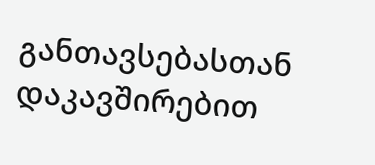განთავსებასთან დაკავშირებით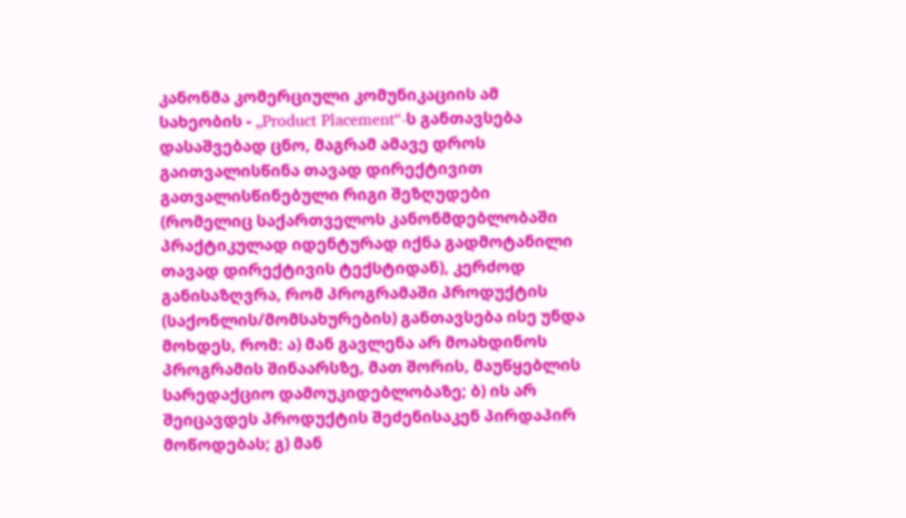კანონმა კომერციული კომუნიკაციის ამ სახეობის - „Product Placement“-ს განთავსება დასაშვებად ცნო, მაგრამ ამავე დროს გაითვალისწინა თავად დირექტივით გათვალისწინებული რიგი შეზღუდები (რომელიც საქართველოს კანონმდებლობაში პრაქტიკულად იდენტურად იქნა გადმოტანილი თავად დირექტივის ტექსტიდან), კერძოდ განისაზღვრა, რომ პროგრამაში პროდუქტის (საქონლის/მომსახურების) განთავსება ისე უნდა მოხდეს, რომ: ა) მან გავლენა არ მოახდინოს პროგრამის შინაარსზე, მათ შორის, მაუწყებლის სარედაქციო დამოუკიდებლობაზე; ბ) ის არ შეიცავდეს პროდუქტის შეძენისაკენ პირდაპირ მოწოდებას; გ) მან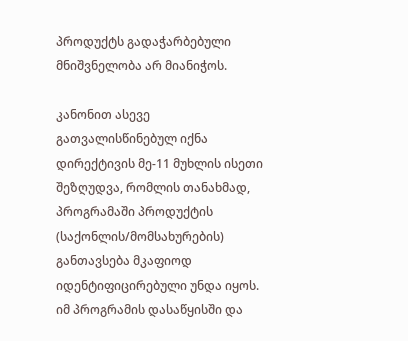პროდუქტს გადაჭარბებული მნიშვნელობა არ მიანიჭოს.

კანონით ასევე გათვალისწინებულ იქნა დირექტივის მე-11 მუხლის ისეთი შეზღუდვა, რომლის თანახმად, პროგრამაში პროდუქტის (საქონლის/მომსახურების) განთავსება მკაფიოდ იდენტიფიცირებული უნდა იყოს. იმ პროგრამის დასაწყისში და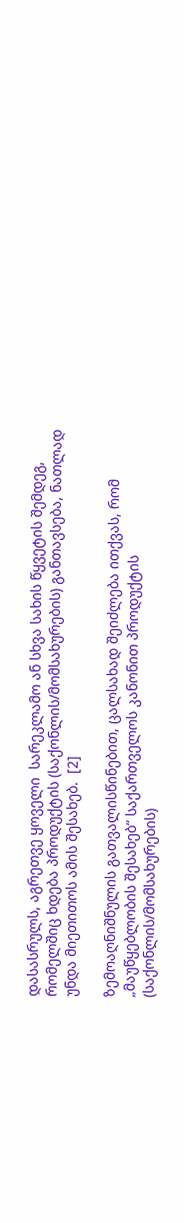დასასრულს, აგრეთვე ყოველი  სარეკლამო ან სხვა სახის წყვეტის შემდეგ, რომელშიც ხდება პროდუქტის (საქონლის/მომსახურების) განთავსება, ნათლად უნდა მიეთითოს ამის შესახებ.  [2]

ზემოაღნიშნულის გათვალისწინებით, ცალსახად შეიძლება ითქვას, რომ „მაუწყებლობის შესახებ“ საქართველოს კანონით პროდუქტის (საქონლის/მომსახურების)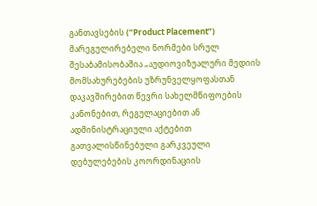განთავსების (“Product Placement”) მარეგულირებელი ნორმები სრულ შესაბამისობაშია „აუდიოვიზუალური მედიის მომსახურებების უზრუნველყოფასთან დაკავშირებით წევრი სახელმწიფოების კანონებით, რეგულაციებით ან ადმინისტრაციული აქტებით გათვალისწინებული გარკვეული დებულებების კოორდინაციის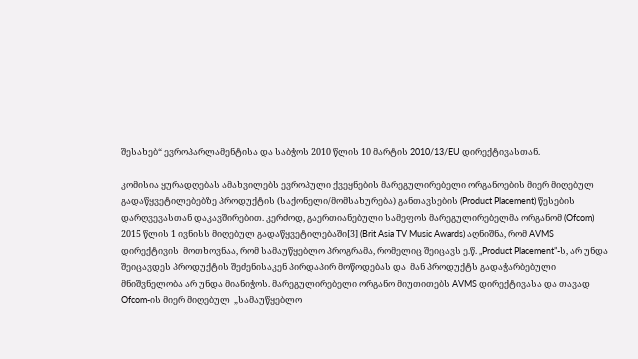შესახებ“ ევროპარლამენტისა და საბჭოს 2010 წლის 10 მარტის 2010/13/EU დირექტივასთან.

კომისია ყურადღებას ამახვილებს ევროპული ქვეყნების მარეგულირებელი ორგანოების მიერ მიღებულ გადაწყვეტილებებზე პროდუქტის (საქონელი/მომსახურება) განთავსების (Product Placement) წესების დარღვევასთან დაკავშირებით. კერძოდ, გაერთიანებული სამეფოს მარეგულირებელმა ორგანომ (Ofcom) 2015 წლის 1 ივნისს მიღებულ გადაწყვეტილებაში[3] (Brit Asia TV Music Awards) აღნიშნა, რომ AVMS დირექტივის  მოთხოვნაა, რომ სამაუწყებლო პროგრამა, რომელიც შეიცავს ე.წ. „Product Placement”-ს, არ უნდა შეიცავდეს პროდუქტის შეძენისაკენ პირდაპირ მოწოდებას და  მან პროდუქტს გადაჭარბებული მნიშვნელობა არ უნდა მიანიჭოს. მარეგულირებელი ორგანო მიუთითებს AVMS დირექტივასა და თავად Ofcom-ის მიერ მიღებულ  „სამაუწყებლო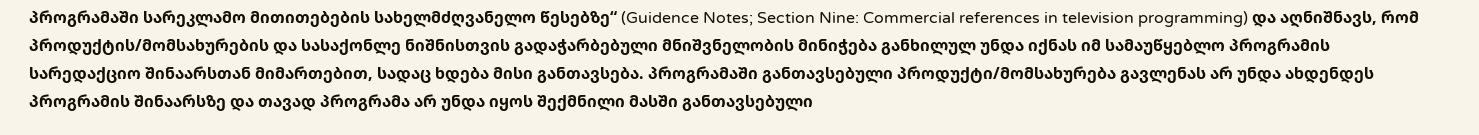პროგრამაში სარეკლამო მითითებების სახელმძღვანელო წესებზე“ (Guidence Notes; Section Nine: Commercial references in television programming) და აღნიშნავს, რომ პროდუქტის/მომსახურების და სასაქონლე ნიშნისთვის გადაჭარბებული მნიშვნელობის მინიჭება განხილულ უნდა იქნას იმ სამაუწყებლო პროგრამის სარედაქციო შინაარსთან მიმართებით, სადაც ხდება მისი განთავსება. პროგრამაში განთავსებული პროდუქტი/მომსახურება გავლენას არ უნდა ახდენდეს პროგრამის შინაარსზე და თავად პროგრამა არ უნდა იყოს შექმნილი მასში განთავსებული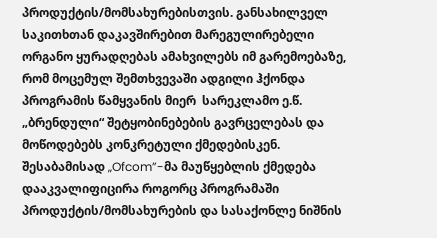პროდუქტის/მომსახურებისთვის. განსახილველ საკითხთან დაკავშირებით მარეგულირებელი ორგანო ყურადღებას ამახვილებს იმ გარემოებაზე, რომ მოცემულ შემთხვევაში ადგილი ჰქონდა პროგრამის წამყვანის მიერ  სარეკლამო ე.წ. „ბრენდული“ შეტყობინებების გავრცელებას და მოწოდებებს კონკრეტული ქმედებისკენ. შესაბამისად „Ofcom”-მა მაუწყებლის ქმედება დააკვალიფიცირა როგორც პროგრამაში პროდუქტის/მომსახურების და სასაქონლე ნიშნის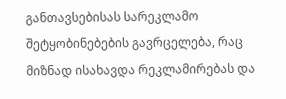განთავსებისას სარეკლამო შეტყობინებების გავრცელება, რაც მიზნად ისახავდა რეკლამირებას და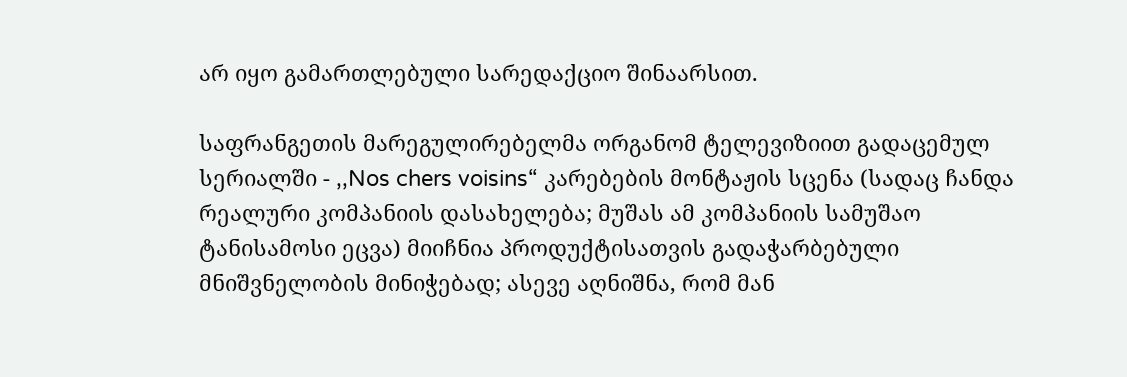არ იყო გამართლებული სარედაქციო შინაარსით.

საფრანგეთის მარეგულირებელმა ორგანომ ტელევიზიით გადაცემულ სერიალში - ,,Nos chers voisins“ კარებების მონტაჟის სცენა (სადაც ჩანდა რეალური კომპანიის დასახელება; მუშას ამ კომპანიის სამუშაო ტანისამოსი ეცვა) მიიჩნია პროდუქტისათვის გადაჭარბებული მნიშვნელობის მინიჭებად; ასევე აღნიშნა, რომ მან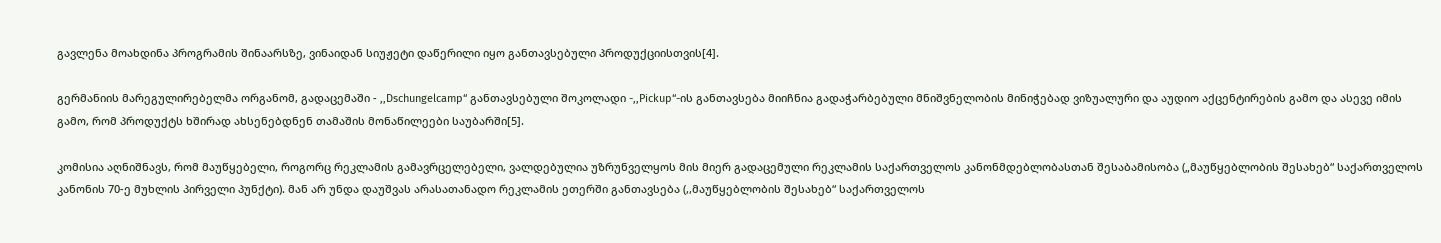გავლენა მოახდინა პროგრამის შინაარსზე, ვინაიდან სიუჟეტი დაწერილი იყო განთავსებული პროდუქციისთვის[4].

გერმანიის მარეგულირებელმა ორგანომ, გადაცემაში - ,,Dschungelcamp“ განთავსებული შოკოლადი -,,Pickup“-ის განთავსება მიიჩნია გადაჭარბებული მნიშვნელობის მინიჭებად ვიზუალური და აუდიო აქცენტირების გამო და ასევე იმის გამო, რომ პროდუქტს ხშირად ახსენებდნენ თამაშის მონაწილეები საუბარში[5].

კომისია აღნიშნავს, რომ მაუწყებელი, როგორც რეკლამის გამავრცელებელი, ვალდებულია უზრუნველყოს მის მიერ გადაცემული რეკლამის საქართველოს კანონმდებლობასთან შესაბამისობა („მაუწყებლობის შესახებ“ საქართველოს კანონის 70-ე მუხლის პირველი პუნქტი). მან არ უნდა დაუშვას არასათანადო რეკლამის ეთერში განთავსება (,,მაუწყებლობის შესახებ“ საქართველოს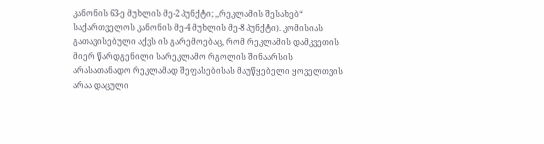კანონის 63-ე მუხლის მე-2 პუნქტი; ,,რეკლამის შესახებ“ საქართველოს კანონის მე-4 მუხლის მე-8 პუნქტი). კომისიას გათავისებული აქვს ის გარემოებაც, რომ რეკლამის დამკვეთის მიერ წარდგენილი სარეკლამო რგოლის შინაარსის არასათანადო რეკლამად შეფასებისას მაუწყებელი ყოველთვის არაა დაცული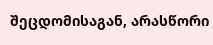შეცდომისაგან, არასწორი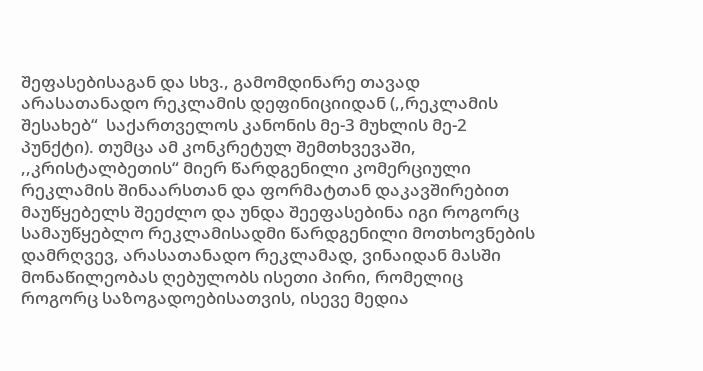შეფასებისაგან და სხვ., გამომდინარე თავად არასათანადო რეკლამის დეფინიციიდან (,,რეკლამის შესახებ“  საქართველოს კანონის მე-3 მუხლის მე-2 პუნქტი). თუმცა ამ კონკრეტულ შემთხვევაში, ,,კრისტალბეთის“ მიერ წარდგენილი კომერციული რეკლამის შინაარსთან და ფორმატთან დაკავშირებით მაუწყებელს შეეძლო და უნდა შეეფასებინა იგი როგორც სამაუწყებლო რეკლამისადმი წარდგენილი მოთხოვნების დამრღვევ, არასათანადო რეკლამად, ვინაიდან მასში მონაწილეობას ღებულობს ისეთი პირი, რომელიც როგორც საზოგადოებისათვის, ისევე მედია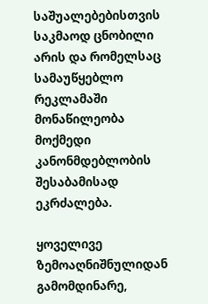საშუალებებისთვის საკმაოდ ცნობილი არის და რომელსაც სამაუწყებლო რეკლამაში მონაწილეობა მოქმედი კანონმდებლობის შესაბამისად ეკრძალება.

ყოველივე ზემოაღნიშნულიდან გამომდინარე,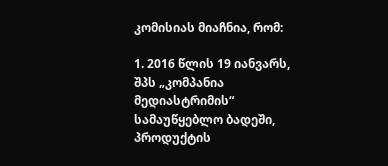კომისიას მიაჩნია, რომ:

1. 2016 წლის 19 იანვარს, შპს „კომპანია მედიასტრიმის“ სამაუწყებლო ბადეში, პროდუქტის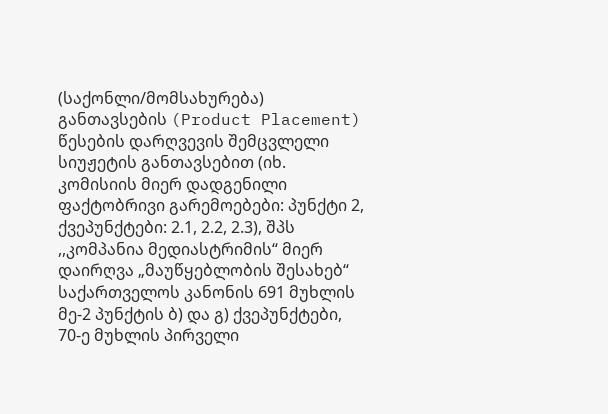(საქონლი/მომსახურება) განთავსების (Product Placement) წესების დარღვევის შემცვლელი სიუჟეტის განთავსებით (იხ. კომისიის მიერ დადგენილი ფაქტობრივი გარემოებები: პუნქტი 2, ქვეპუნქტები: 2.1, 2.2, 2.3), შპს ,,კომპანია მედიასტრიმის“ მიერ დაირღვა „მაუწყებლობის შესახებ“ საქართველოს კანონის 691 მუხლის მე-2 პუნქტის ბ) და გ) ქვეპუნქტები, 70-ე მუხლის პირველი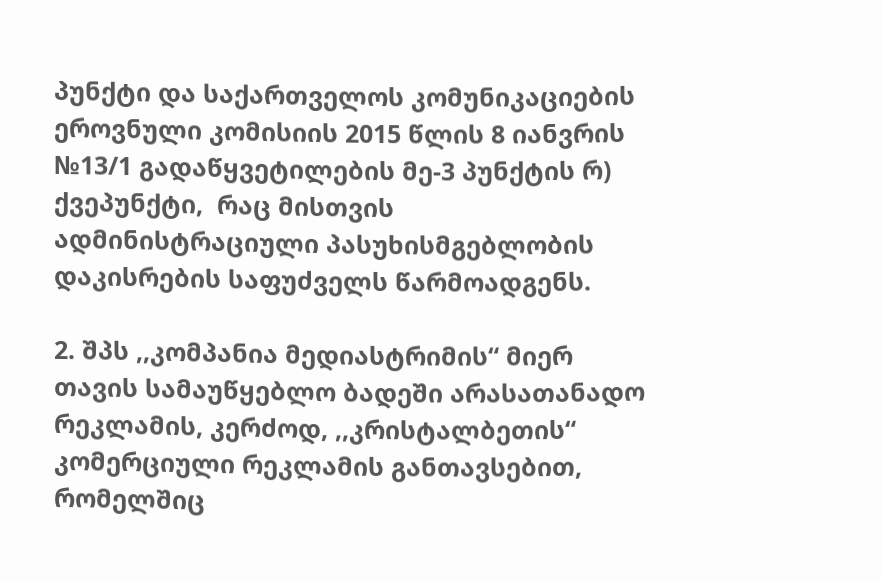პუნქტი და საქართველოს კომუნიკაციების ეროვნული კომისიის 2015 წლის 8 იანვრის №13/1 გადაწყვეტილების მე-3 პუნქტის რ) ქვეპუნქტი,  რაც მისთვის ადმინისტრაციული პასუხისმგებლობის დაკისრების საფუძველს წარმოადგენს.

2. შპს ,,კომპანია მედიასტრიმის“ მიერ თავის სამაუწყებლო ბადეში არასათანადო რეკლამის, კერძოდ, ,,კრისტალბეთის“ კომერციული რეკლამის განთავსებით, რომელშიც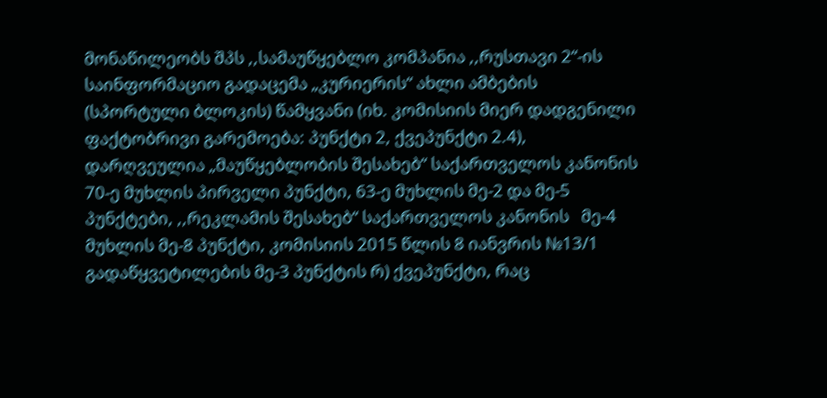მონაწილეობს შპს ,,სამაუწყებლო კომპანია ,,რუსთავი 2“-ის საინფორმაციო გადაცემა „კურიერის“ ახლი ამბების (სპორტული ბლოკის) წამყვანი (იხ. კომისიის მიერ დადგენილი ფაქტობრივი გარემოება: პუნქტი 2, ქვეპუნქტი 2.4), დარღვეულია „მაუწყებლობის შესახებ“ საქართველოს კანონის 70-ე მუხლის პირველი პუნქტი, 63-ე მუხლის მე-2 და მე-5 პუნქტები, ,,რეკლამის შესახებ“ საქართველოს კანონის   მე-4 მუხლის მე-8 პუნქტი, კომისიის 2015 წლის 8 იანვრის №13/1 გადაწყვეტილების მე-3 პუნქტის რ) ქვეპუნქტი, რაც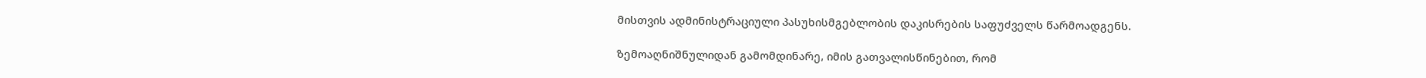მისთვის ადმინისტრაციული პასუხისმგებლობის დაკისრების საფუძველს წარმოადგენს.

ზემოაღნიშნულიდან გამომდინარე, იმის გათვალისწინებით, რომ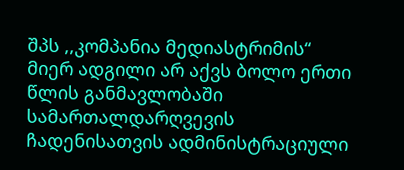შპს ,,კომპანია მედიასტრიმის“ მიერ ადგილი არ აქვს ბოლო ერთი წლის განმავლობაში სამართალდარღვევის ჩადენისათვის ადმინისტრაციული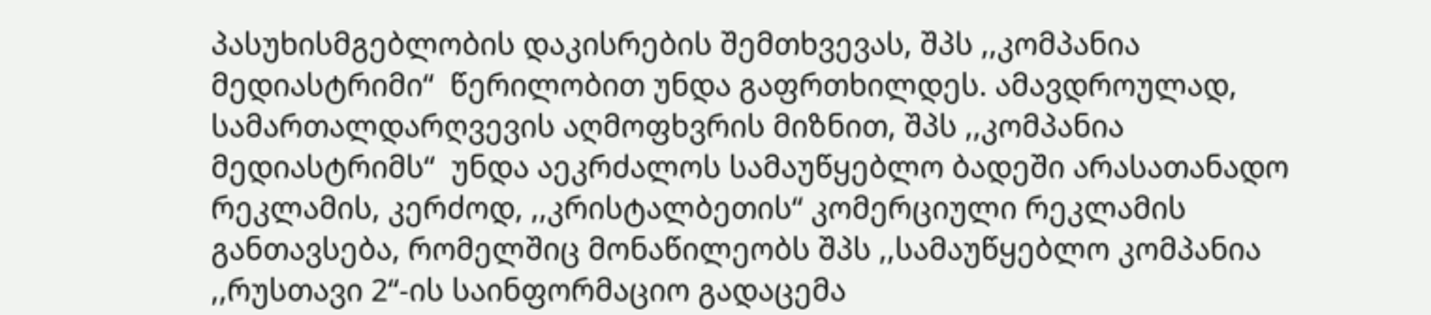პასუხისმგებლობის დაკისრების შემთხვევას, შპს ,,კომპანია მედიასტრიმი“  წერილობით უნდა გაფრთხილდეს. ამავდროულად, სამართალდარღვევის აღმოფხვრის მიზნით, შპს ,,კომპანია მედიასტრიმს“  უნდა აეკრძალოს სამაუწყებლო ბადეში არასათანადო რეკლამის, კერძოდ, ,,კრისტალბეთის“ კომერციული რეკლამის განთავსება, რომელშიც მონაწილეობს შპს ,,სამაუწყებლო კომპანია ,,რუსთავი 2“-ის საინფორმაციო გადაცემა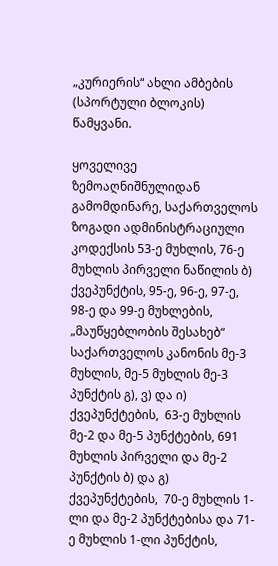„კურიერის“ ახლი ამბების (სპორტული ბლოკის) წამყვანი.

ყოველივე ზემოაღნიშნულიდან გამომდინარე, საქართველოს ზოგადი ადმინისტრაციული კოდექსის 53-ე მუხლის, 76-ე მუხლის პირველი ნაწილის ბ) ქვეპუნქტის, 95-ე, 96-ე, 97-ე,  98-ე და 99-ე მუხლების, „მაუწყებლობის შესახებ“ საქართველოს კანონის მე-3 მუხლის, მე-5 მუხლის მე-3 პუნქტის გ), ვ) და ი) ქვეპუნქტების,  63-ე მუხლის მე-2 და მე-5 პუნქტების, 691 მუხლის პირველი და მე-2 პუნქტის ბ) და გ) ქვეპუნქტების,  70-ე მუხლის 1-ლი და მე-2 პუნქტებისა და 71-ე მუხლის 1-ლი პუნქტის,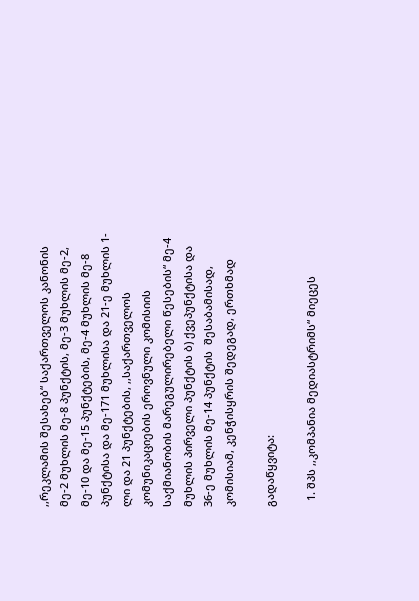,,რეკლამის შესახებ“ საქართველოს კანონის მე-2 მუხლის მე-8 პუნქტის, მე-3 მუხლის მე-2, მე-10 და მე-15 პუნქტების, მე-4 მუხლის მე-8 პუნქტისა და მე-171 მუხლისა და 21-ე მუხლის 1-ლი და 21 პუნქტების, ,,საქართველოს კომუნიკაციების ეროვნული კომისიის საქმიანობის მარეგულირებელი წესების“ მე-4 მუხლის პირველი პუნქტის ბ) ქვეპუნქტისა და 36-ე მუხლის მე-14 პუნქტის  შესაბამისად, კომისიამ, კენჭისყრის შედეგად, ერთხმად

გადაწყვიტა:

  1. შპს ,,კომპანია მედიასტრიმს“ მიეცეს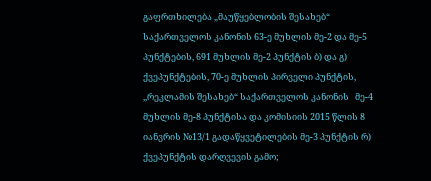გაფრთხილება „მაუწყებლობის შესახებ“ საქართველოს კანონის 63-ე მუხლის მე-2 და მე-5 პუნქტების, 691 მუხლის მე-2 პუნქტის ბ) და გ) ქვეპუნქტების, 70-ე მუხლის პირველი პუნქტის,  ,,რეკლამის შესახებ“ საქართველოს კანონის   მე-4 მუხლის მე-8 პუნქტისა და კომისიის 2015 წლის 8 იანვრის №13/1 გადაწყვეტილების მე-3 პუნქტის რ) ქვეპუნქტის დარღვევის გამო;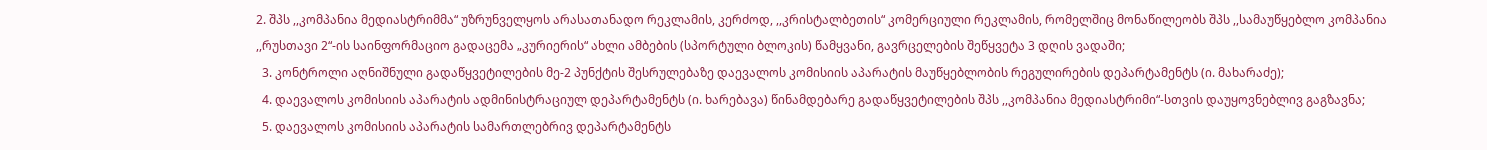2. შპს ,,კომპანია მედიასტრიმმა“ უზრუნველყოს არასათანადო რეკლამის, კერძოდ, ,,კრისტალბეთის“ კომერციული რეკლამის, რომელშიც მონაწილეობს შპს ,,სამაუწყებლო კომპანია ,,რუსთავი 2“-ის საინფორმაციო გადაცემა „კურიერის“ ახლი ამბების (სპორტული ბლოკის) წამყვანი, გავრცელების შეწყვეტა 3 დღის ვადაში;
  3. კონტროლი აღნიშნული გადაწყვეტილების მე-2 პუნქტის შესრულებაზე დაევალოს კომისიის აპარატის მაუწყებლობის რეგულირების დეპარტამენტს (ი. მახარაძე);
  4. დაევალოს კომისიის აპარატის ადმინისტრაციულ დეპარტამენტს (ი. ხარებავა) წინამდებარე გადაწყვეტილების შპს ,,კომპანია მედიასტრიმი“-სთვის დაუყოვნებლივ გაგზავნა;
  5. დაევალოს კომისიის აპარატის სამართლებრივ დეპარტამენტს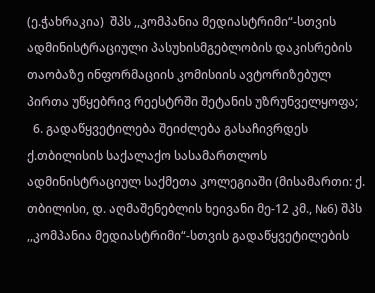(ე.ჭახრაკია)  შპს ,,კომპანია მედიასტრიმი“-სთვის ადმინისტრაციული პასუხისმგებლობის დაკისრების თაობაზე ინფორმაციის კომისიის ავტორიზებულ პირთა უწყებრივ რეესტრში შეტანის უზრუნველყოფა;
  6. გადაწყვეტილება შეიძლება გასაჩივრდეს ქ.თბილისის საქალაქო სასამართლოს ადმინისტრაციულ საქმეთა კოლეგიაში (მისამართი: ქ. თბილისი, დ. აღმაშენებლის ხეივანი მე-12 კმ., №6) შპს ,,კომპანია მედიასტრიმი“-სთვის გადაწყვეტილების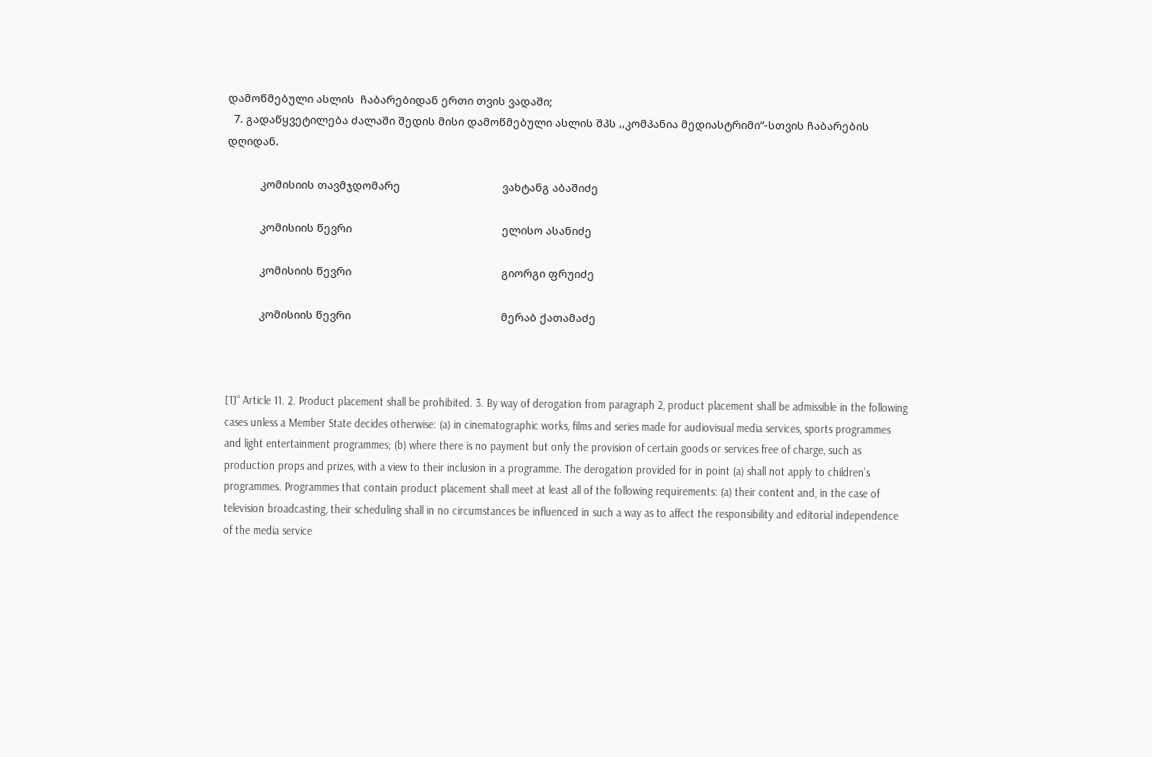დამოწმებული ასლის  ჩაბარებიდან ერთი თვის ვადაში;
  7. გადაწყვეტილება ძალაში შედის მისი დამოწმებული ასლის შპს ,,კომპანია მედიასტრიმი“-სთვის ჩაბარების დღიდან.

           კომისიის თავმჯდომარე                                  ვახტანგ აბაშიძე

           კომისიის წევრი                                                  ელისო ასანიძე

           კომისიის წევრი                                                  გიორგი ფრუიძე

           კომისიის წევრი                                                  მერაბ ქათამაძე



[1]“ Article 11. 2. Product placement shall be prohibited. 3. By way of derogation from paragraph 2, product placement shall be admissible in the following cases unless a Member State decides otherwise: (a) in cinematographic works, films and series made for audiovisual media services, sports programmes and light entertainment programmes; (b) where there is no payment but only the provision of certain goods or services free of charge, such as production props and prizes, with a view to their inclusion in a programme. The derogation provided for in point (a) shall not apply to children’s programmes. Programmes that contain product placement shall meet at least all of the following requirements: (a) their content and, in the case of  television broadcasting, their scheduling shall in no circumstances be influenced in such a way as to affect the responsibility and editorial independence of the media service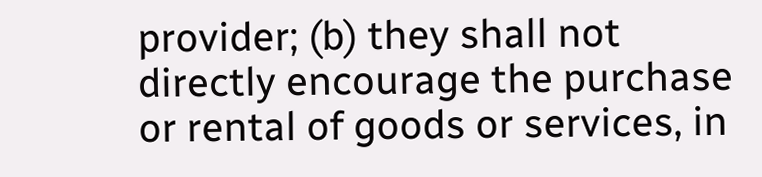provider; (b) they shall not directly encourage the purchase or rental of goods or services, in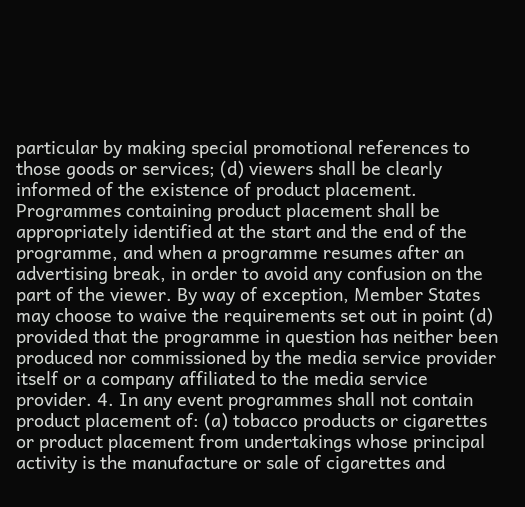particular by making special promotional references to those goods or services; (d) viewers shall be clearly informed of the existence of product placement. Programmes containing product placement shall be appropriately identified at the start and the end of the programme, and when a programme resumes after an advertising break, in order to avoid any confusion on the part of the viewer. By way of exception, Member States may choose to waive the requirements set out in point (d) provided that the programme in question has neither been produced nor commissioned by the media service provider itself or a company affiliated to the media service provider. 4. In any event programmes shall not contain product placement of: (a) tobacco products or cigarettes or product placement from undertakings whose principal activity is the manufacture or sale of cigarettes and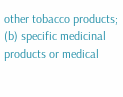other tobacco products; (b) specific medicinal products or medical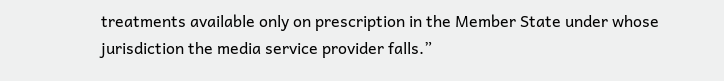treatments available only on prescription in the Member State under whose jurisdiction the media service provider falls.”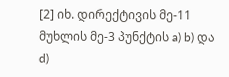[2] იხ. დირექტივის მე-11 მუხლის მე-3 პუნქტის a) b) და d)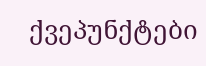ქვეპუნქტები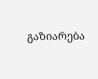გაზიარება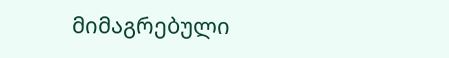მიმაგრებული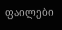ფაილები